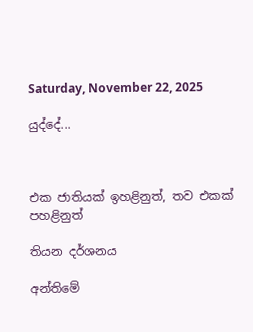Saturday, November 22, 2025

යුද්දේ...



එක ජාතියක් ඉහළිනුත්, තව එකක් පහළිනුත්

තියන දර්ශනය

අන්තිමේ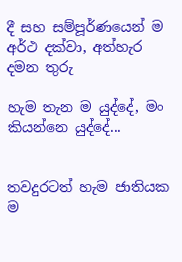දී සහ සම්පූර්ණයෙන් ම අර්ථ දක්වා, අත්හැර දමන තුරු

හැම තැන ම යුද්දේ, මං කියන්නෙ යුද්දේ...


තවදුරටත් හැම ජාතියක ම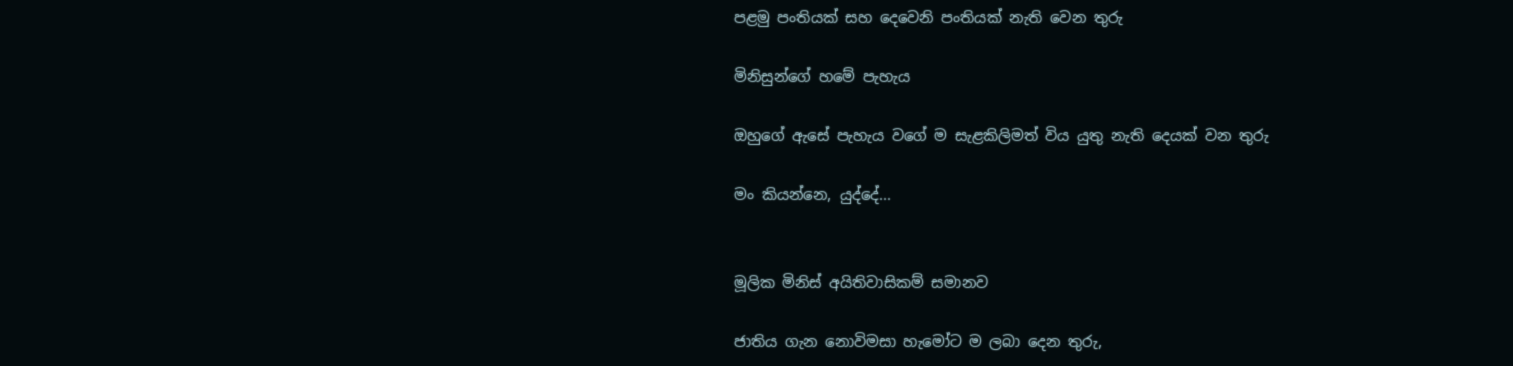පළමු පංතියක් සහ දෙවෙනි පංතියක් නැති වෙන තුරු

මිනිසුන්ගේ හමේ පැහැය

ඔහුගේ ඇසේ පැහැය වගේ ම සැළකිලිමත් විය යුතු නැති දෙයක් වන තුරු

මං කියන්නෙ, යුද්දේ...


මූලික මිනිස් අයිතිවාසිකම් සමානව

ජාතිය ගැන නොවිමසා හැමෝට ම ලබා දෙන තුරු,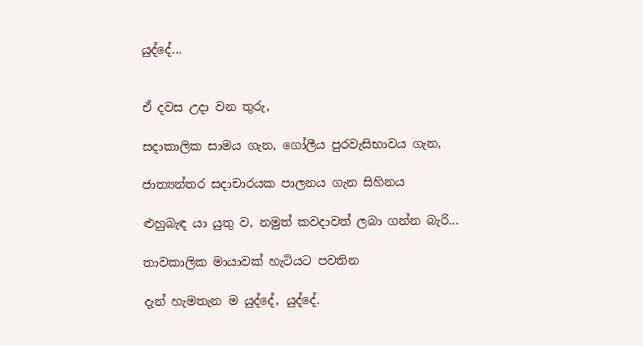යුද්දේ...


ඒ දවස උදා වන තුරු,

සදාකාලික සාමය ගැන, ගෝලීය පුරවැසිභාවය ගැන,

ජාත්‍යන්තර සදාචාරයක පාලනය ගැන සිහිනය

ළුහුබැඳ යා යුතු ව, නමුත් කවදාවත් ලබා ගන්න බැරි...

තාවකාලික මායාවක් හැටියට පවතින

දැන් හැමතැන ම යුද්දේ, යුද්දේ.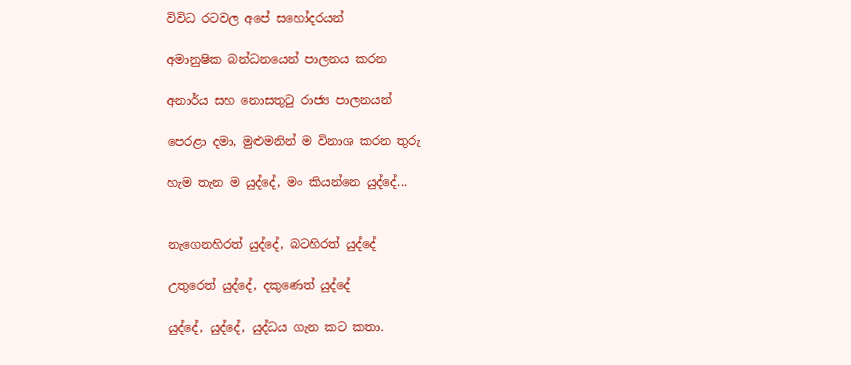විවිධ රටවල අපේ සහෝදරයන්

අමානුෂික බන්ධනයෙන් පාලනය කරන

අනාර්ය සහ නොසතුටු රාජ්‍ය පාලනයන්

පෙරළා දමා, මුළුමනින් ම විනාශ කරන තුරු

හැම තැන ම යුද්දේ, මං කියන්නෙ යුද්දේ...


නැගෙනහිරත් යුද්දේ, බටහිරත් යුද්දේ

උතුරෙත් යුද්දේ, දකුණෙත් යුද්දේ

යුද්දේ, යුද්දේ, යුද්ධය ගැන කට කතා.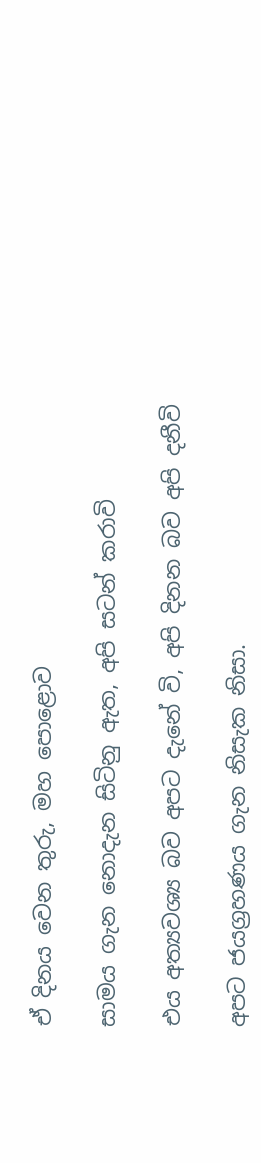ඒ දිනය වෙන තුරු, මහ පොළොව

සාමය ගැන නොදැන සිටිනු ඇත, අපි සටන් කරාවි

එය අත්‍යවශ්‍ය බව අපට දැනේ වි, අපි දිනන බව අපි දනීවි

අපට ජයග්‍රහණය ගැන නිසැක නිසා.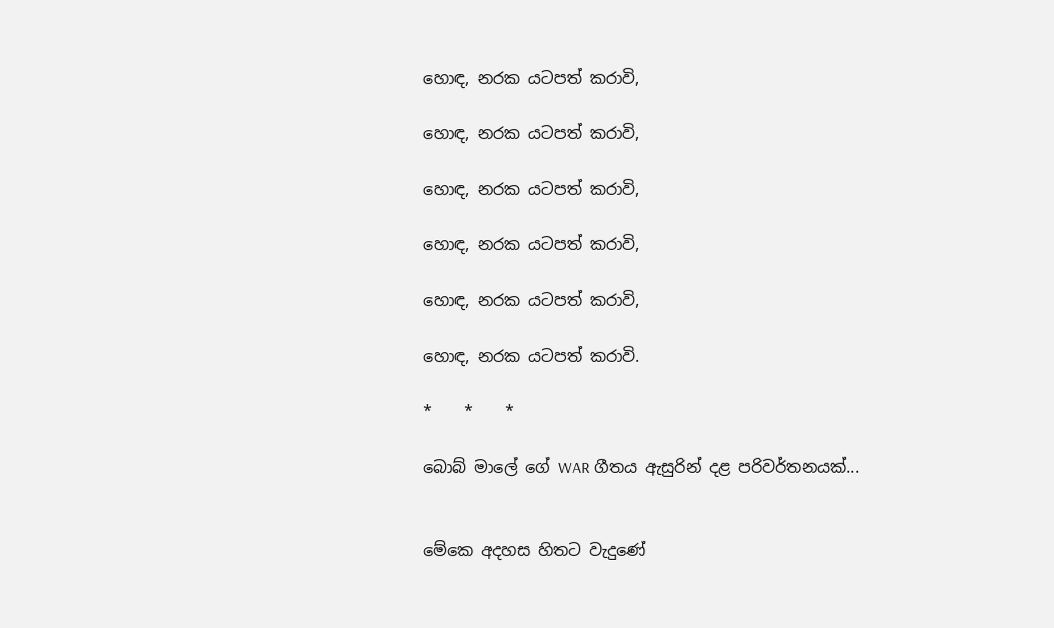හොඳ, නරක යටපත් කරාවි,

හොඳ, නරක යටපත් කරාවි,

හොඳ, නරක යටපත් කරාවි,

හොඳ, නරක යටපත් කරාවි,

හොඳ, නරක යටපත් කරාවි,

හොඳ, නරක යටපත් කරාවි.

*    *    *

බොබ් මාලේ ගේ WAR ගීතය ඇසුරින් දළ පරිවර්තනයක්...


මේකෙ අදහස හිතට වැදුණේ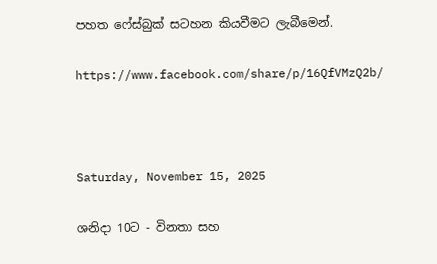පහත ෆේස්බුක් සටහන කියවීමට ලැබීමෙන්.

https://www.facebook.com/share/p/16QfVMzQ2b/



Saturday, November 15, 2025

ශනිදා 10ට - විනතා සහ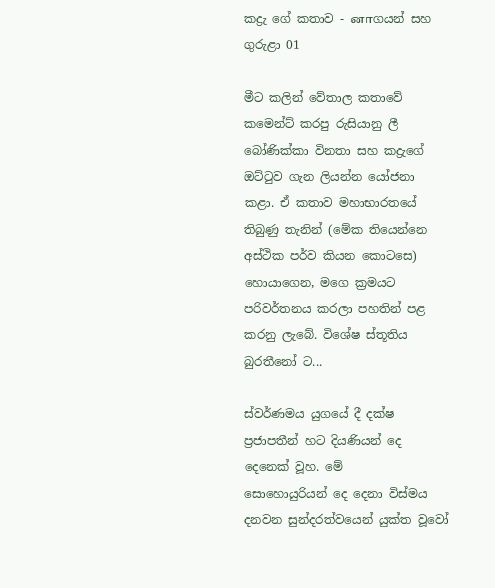කද්‍රැ ගේ කතාව - னாගයන් සහ ගුරුළා 01

මීට කලින් වේතාල කතාවේ කමෙන්ට් කරපු රුසියානු ලී බෝණික්කා විනතා සහ කද්‍රැගේ ඔට්ටුව ගැන ලියන්න යෝජනා කළා. ඒ කතාව මහාභාරතයේ තිබුණු තැනින් (මේක තියෙන්නෙ අස්ථික පර්ව කියන කොටසෙ) හොයාගෙන, මගෙ ක්‍රමයට පරිවර්තනය කරලා පහතින් පළ කරනු ලැබේ. විශේෂ ස්තූතිය බුරතීනෝ ට...

ස්වර්ණමය යුගයේ දී දක්ෂ ප්‍රජාපතීන් හට දියණියන් දෙ‌ දෙනෙක් වූහ. මේ සොහොයුරියන් ‌දෙ දෙනා විස්මය දනවන සුන්දරත්වයෙන් යුක්ත වූවෝ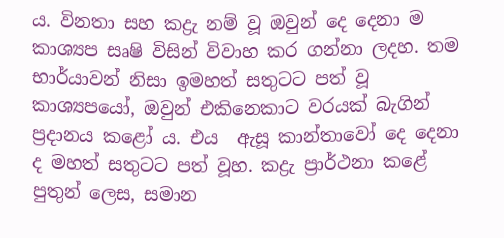ය. විනතා සහ කද්‍රැ නම් වූ ඔවුන් දෙ දෙනා ම කාශ්‍යප සෘෂි විසින් විවාහ කර ගන්නා ලදහ. තම භාර්යාවන් නිසා ඉමහත් සතුටට පත් වූ කාශ්‍යපයෝ, ඔවුන් එකිනෙකාට වරයක් බැගින් ප්‍රදානය කළෝ ය. එය  ඇසූ කාන්තාවෝ දෙ දෙනා ද මහත් සතුටට පත් වූහ. කද්‍රැ ප්‍රාර්ථනා කළේ පුතුන් ලෙස, සමාන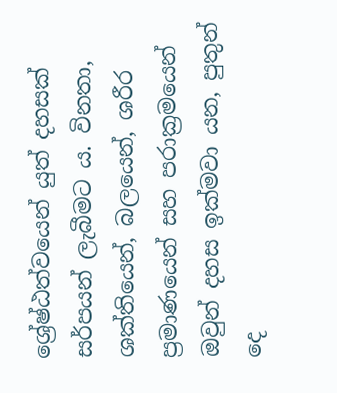ශ්‍රේෂ්ඨත්වයෙන් යුත් දහසක් සර්පයන් ලැබීමට ය. විනතා, ශක්තියෙන්, බලයෙන්, ශරීර ප්‍රමාණයෙන් සහ පරාක්‍රමයෙන් ඔවුන් දහස ඉක්මවා යන, පුතුන් දෙ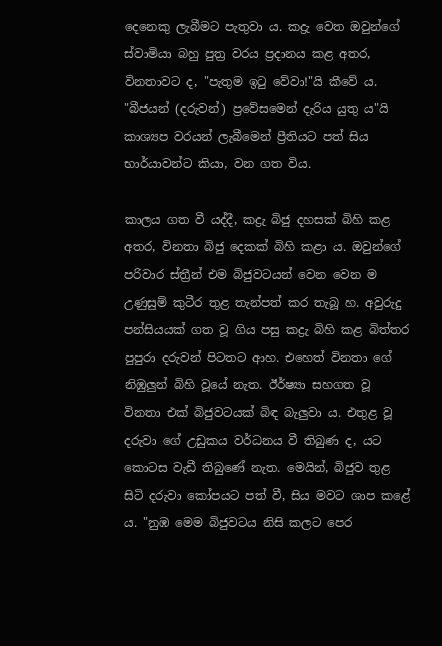දෙනෙකු ලැබීමට පැතුවා ය. කද්‍රැ වෙත ඔවුන්ගේ ස්වාමියා බහු පුත්‍ර වරය ප්‍රදානය කළ අතර, විනතාවට ද, "පැතුම ඉටු වේවා!"යි කීවේ ය. "බීජයන් (දරුවන්) ප්‍රවේසමෙන් දැරිය යුතු ය"යි කාශ්‍යප වරයන් ලැබීමෙන් ප්‍රීතියට පත් සිය භාර්යාවන්ට කියා, වන ගත විය.

කාලය ගත වී යද්දී, කද්‍රැ බිජු දහසක් බිහි කළ අතර, විනතා බිජු දෙකක් බිහි කළා ය. ඔවුන්ගේ පරිවාර ස්ත්‍රීන් එම බිජුවටයන් වෙන වෙන ම උණුසුම් කුටීර තුළ තැන්පත් කර තැබූ හ. අවුරුදු පන්සියයක් ගත වූ ගිය පසු කද්‍රැ බිහි කළ බිත්තර පුපුරා දරුවන් පිටතට ආහ. එහෙත් විනතා ගේ නිඹුලුන් බිහි වූයේ නැත. ඊර්ෂ්‍යා සහගත වූ විනතා එක් බිජුවටයක් බිඳ බැලුවා ය. එතුළ වූ දරුවා ගේ උඩුකය වර්ධනය වී තිබුණ ද, යට කොටස වැඩී තිබුණේ නැත. මෙයින්, බිජුව තුළ සිටි දරුවා කෝපයට පත් වී, සිය මවට ශාප කළේ ය. "නුඹ මෙම බිජුවටය නිසි කලට පෙර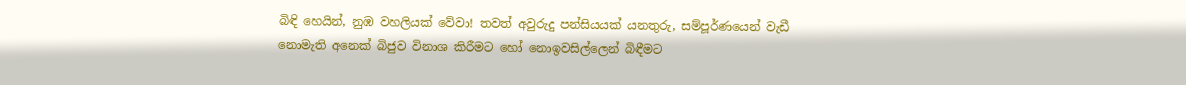බිඳි හෙයින්, නුඹ වහලියක් වේවා! තවත් අවුරුදු පන්සියයක් යනතුරු, සම්පූර්ණයෙන් වැඩී නොමැති අනෙක් බිජුව විනාශ කිරීමට හෝ නොඉවසිල්ලෙන් බිඳීමට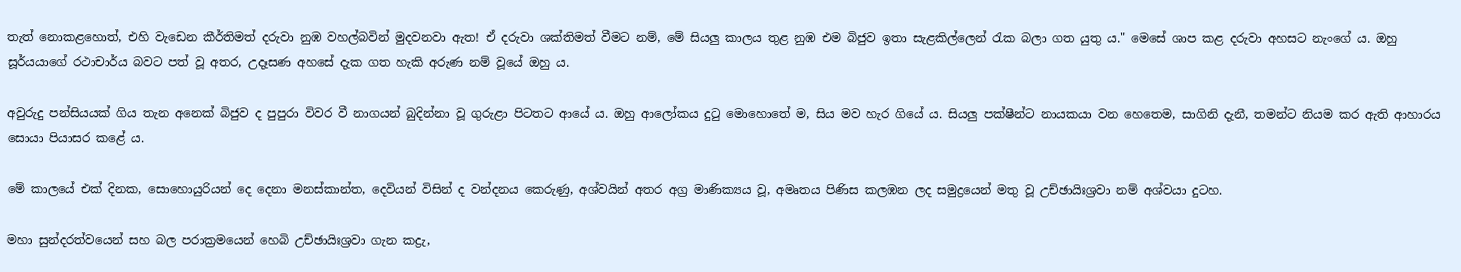තැත් නොකළහොත්, එහි වැඩෙන කීර්තිමත් දරුවා නුඹ වහල්බවින් මුදවනවා ඇත! ඒ දරුවා ශක්තිමත් වීමට නම්, මේ සියලු කාලය තුළ නුඹ එම බිජුව ඉතා සැළකිල්ලෙන් රැක බලා ගත යුතු ය." මෙසේ ශාප කළ දරුවා අහසට නැංගේ ය. ඔහු සූර්යයාගේ රථාචාර්ය බවට පත් වූ අතර, උදෑසණ අහසේ දැක ගත හැකි අරුණ නම් වූයේ ඔහු ය.

අවුරුදු පන්සියයක් ගිය තැන අනෙක් බිජුව ද පුපුරා විවර වී නාගයන් බුදින්නා වූ ගුරුළා පිටතට ආයේ ය. ඔහු ආලෝකය දුටු මොහොතේ ම, සිය මව හැර ගියේ ය. සියලු පක්ෂීන්ට නායකයා වන හෙතෙම, සාගිනි දැනී, තමන්ට නියම කර ඇති ආහාරය සොයා පියාසර කළේ ය.

මේ කාලයේ එක් දිනක, සොහොයුරියන් දෙ දෙනා මනස්කාන්ත, දෙවියන් විසින් ද වන්දනය කෙරුණු, අශ්වයින් අතර අග්‍ර මාණික්‍යය වූ, අමෘතය පිණිස කලඹන ලද සමුද්‍රයෙන් මතු වූ උච්ඡායිඃශ්‍රවා නම් අශ්වයා දුටහ.

මහා සුන්දරත්වයෙන් සහ බල පරාක්‍රමයෙන් හෙබි උච්ඡායිඃශ්‍රවා ගැන කද්‍රැ,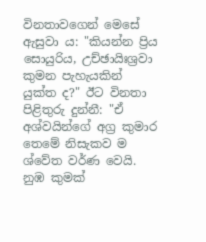විනතාවගෙන් මෙසේ ඇසුවා ය: "කියන්න ප්‍රිය සොයුරිය, උච්ඡායිඃශ්‍රවා කුමන පැහැයකින් යුක්ත ද?" ඊට විනතා පිළිතුරු දුන්නී: "ඒ අශ්වයින්ගේ අග්‍ර කුමාර තෙමේ නිසැකව ම ශ්වේත වර්ණ වෙයි. නුඹ කුමක්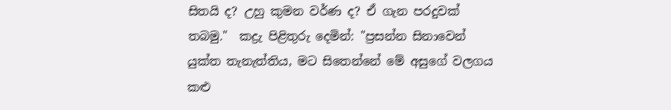සිතයි ද? උහු කුමන වර්ණ ද? ඒ ගැන පරදුවක් තබමු."  කද්‍රැ පිළිතුරු දෙමින්: "ප්‍රසන්න සිනාවෙන් යුක්ත තැනැත්තිය, මට සිතෙන්නේ මේ අසුගේ වලගය කළු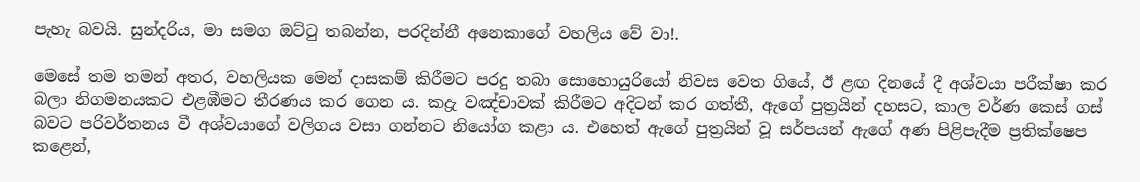පැහැ බවයි. සුන්දරිය, මා සමග ඔට්ටු තබන්න, පරදින්නී අනෙකාගේ වහලිය වේ වා!.

මෙසේ තම තමන් අතර, වහලියක මෙන් දාසකම් කිරීමට පරදු තබා සොහොයුරියෝ නිවස වෙත ගියේ, ඊ ළඟ දිනයේ දී අශ්වයා පරීක්ෂා කර බලා නිගමනයකට එළඹීමට තීරණය කර ගෙන ය. කද්‍රැ වඤ්චාවක් කිරීමට අදිටන් කර ගත්තී, ඇගේ පුත්‍රයින් දහසට, කාල වර්ණ කෙස් ගස් බවට පරිවර්තනය වී අශ්වයාගේ වලිගය වසා ගන්නට නියෝග කළා ය. එහෙත් ඇගේ පුත්‍රයින් වූ සර්පයන් ඇගේ අණ පිළිපැදීම ප්‍රතික්ෂෙප කළෙන්,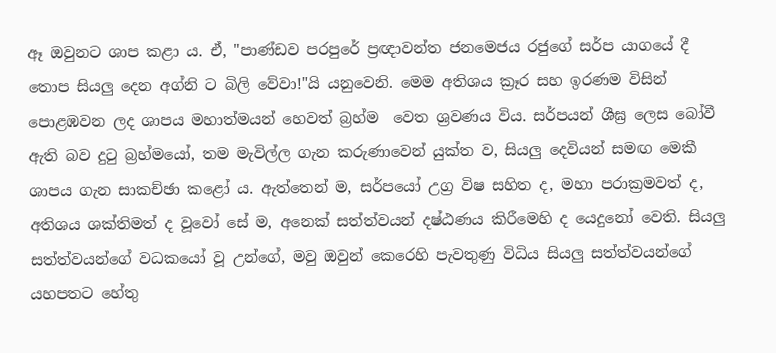ඈ ඔවුනට ශාප කළා ය. ඒ, "පාණ්ඩව පරපුරේ ප්‍රඥාවන්ත ජනමෙජය රජුගේ සර්ප යාගයේ දී තොප සියලු දෙන අග්නි ට බිලි වේවා!"යි යනුවෙනි. මෙම අතිශය ක්‍රෑර සහ ඉරණම විසින් පොළඹවන ලද ශාපය මහාත්මයන් හෙවත් බ්‍රහ්ම  වෙත ශ්‍රවණය විය. සර්පයන් ශීඝ්‍ර ලෙස බෝවී ඇති බව දුටු බ්‍රහ්මයෝ, තම මැවිල්ල ගැන කරුණාවෙන් යුක්ත ව, සියලු දෙවියන් සමඟ මෙකී ශාපය ගැන සාකච්ඡා කළෝ ය. ඇත්තෙන් ම, සර්පයෝ උග්‍ර විෂ සහිත ද, මහා පරාක්‍රමවත් ද, අතිශය ශක්තිමත් ද වූවෝ සේ ම, අනෙක් සත්ත්වයන් දෂ්ඨණය කිරීමෙහි ද යෙදුනෝ වෙති. සියලු සත්ත්වයන්ගේ වධකයෝ වූ උන්ගේ, මවු ඔවුන් කෙරෙහි පැවතුණු විධිය සියලු සත්ත්වයන්ගේ යහපතට හේතු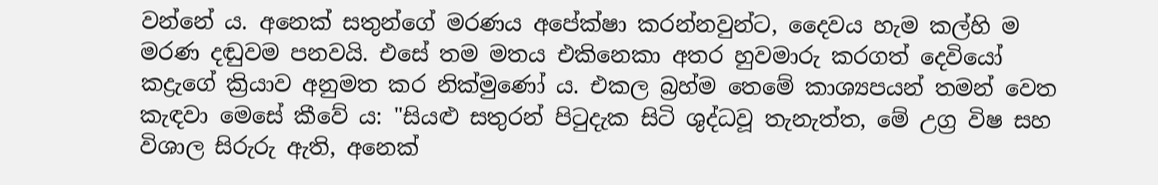වන්නේ ය. අනෙක් සතුන්ගේ මරණය අපේක්ෂා කරන්නවුන්ට, දෛවය හැම කල්හි ම මරණ දඬුවම පනවයි. එසේ තම මතය එකිනෙකා අතර හුවමාරු කරගත් දෙවියෝ කද්‍රැගේ ක්‍රියාව අනුමත කර නික්මුණෝ ය. එකල බ්‍රහ්ම තෙමේ කාශ්‍යපයන් තමන් වෙත කැඳවා මෙසේ කීවේ ය: "සියළු සතුරන් පිටුදැක සිටි ශුද්ධවූ තැනැත්ත, මේ උග්‍ර විෂ සහ විශාල සිරුරු ඇති, අනෙක්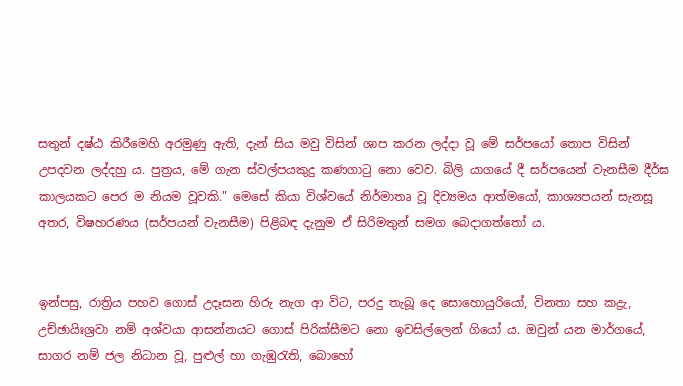සතුන් දෂ්ඨ කිරීමෙහි අරමුණු ඇති, දැන් සිය මවු විසින් ශාප කරන ලද්දා වූ මේ සර්පයෝ තොප විසින් උපදවන ලද්දහු ය. පුත්‍රය, මේ ගැන ස්වල්පයකුදු කණගාටු නො වෙව. බිලි යාගයේ දී සර්පයෙන් වැනසීම දීර්ඝ කාලයකට පෙර ම නියම වූවකි." මෙසේ කියා විශ්වයේ නිර්මාතෘ වූ දිව්‍යමය ආත්මයෝ, කාශ්‍යපයන් සැනසූ අතර, විෂහරණය (සර්පයන් වැනසීම) පිළිබඳ දැනුම ඒ සිරිමතුන් සමග බෙදාගත්තෝ ය.


ඉන්පසු, රාත්‍රිය පහව ගොස් උදෑසන හිරු නැග ආ විට, පරදු තැබූ දෙ සොහොයුරියෝ, විනතා සහ කද්‍රැ, උච්ඡායිඃශ්‍රවා නම් අශ්වයා ආසන්නයට ගොස් පිරික්සීමට නො ඉවසිල්ලෙන් ගියෝ ය. ඔවුන් යන මාර්ගයේ, සාගර නම් ජල නිධාන වූ, පුළුල් හා ගැඹුරැති, බොහෝ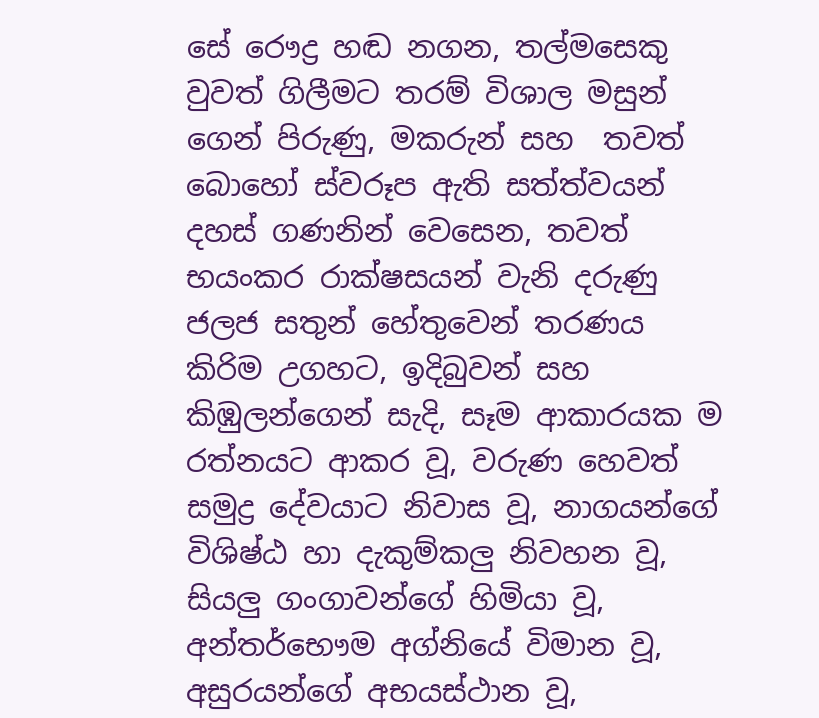සේ රෞද්‍ර හඬ නගන, තල්මසෙකු වුවත් ගිලීමට තරම් විශාල මසුන් ගෙන් පිරුණු, මකරුන් සහ  තවත් බොහෝ ස්වරූප ඇති සත්ත්වයන් දහස් ගණනින් වෙසෙන, තවත් භයංකර රාක්ෂසයන් වැනි දරුණු ජලජ සතුන් හේතුවෙන් තරණය කිරිම උගහට, ඉදිබුවන් සහ කිඹුලන්ගෙන් සැදි, සෑම ආකාරයක ම රත්නයට ආකර වූ, වරුණ හෙවත් සමුද්‍ර දේවයාට නිවාස වූ, නාගයන්ගේ විශිෂ්ඨ හා දැකුම්කලු නිවහන වූ, සියලු ගංගාවන්ගේ හිමියා වූ, අන්තර්භෞම අග්නියේ විමාන වූ, අසුරයන්ගේ අභයස්ථාන වූ,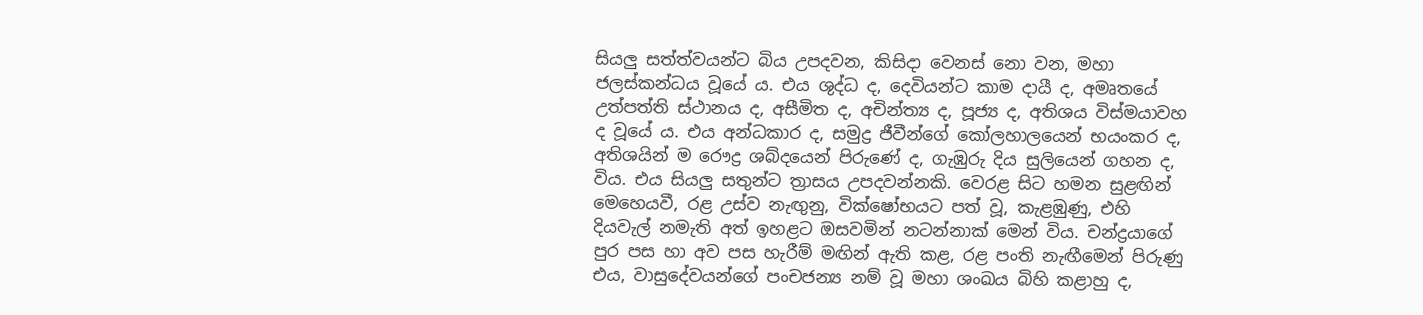සියලු සත්ත්වයන්ට බිය උපදවන, කිසිදා වෙනස් නො වන, මහා ජලස්කන්ධය වූයේ ය. එය ශුද්ධ ද, දෙවියන්ට කාම දායී ද, අමෘතයේ උත්පත්ති ස්ථානය ද, අසීමිත ද, අචින්ත්‍ය ද, පූජ්‍ය ද, අතිශය විස්මයාවහ ද වූයේ ය. එය අන්ධකාර ද, සමුද්‍ර ජීවීන්ගේ කෝලහාලයෙන් භයංකර ද, අතිශයින් ම රෞද්‍ර ශබ්දයෙන් පිරුණේ ද, ගැඹුරු දිය සුලියෙන් ගහන ද, විය. එය සියලු සතුන්ට ත්‍රාසය උපදවන්නකි. වෙරළ සිට හමන සුළඟින් මෙහෙයවී, රළ උස්ව නැඟුනු, වික්ෂෝභයට පත් වූ, කැළඹුණු, එහි දියවැල් නමැති අත් ඉහළට ඔසවමින් නටන්නාක් මෙන් විය. චන්ද්‍රයාගේ පුර පස හා අව පස හැරීම් මඟින් ඇති කළ, රළ පංති නැඟීමෙන් පිරුණු එය, වාසුදේවයන්ගේ පංචජන්‍ය නම් වූ මහා ශංඛය බිහි කළාහු ද,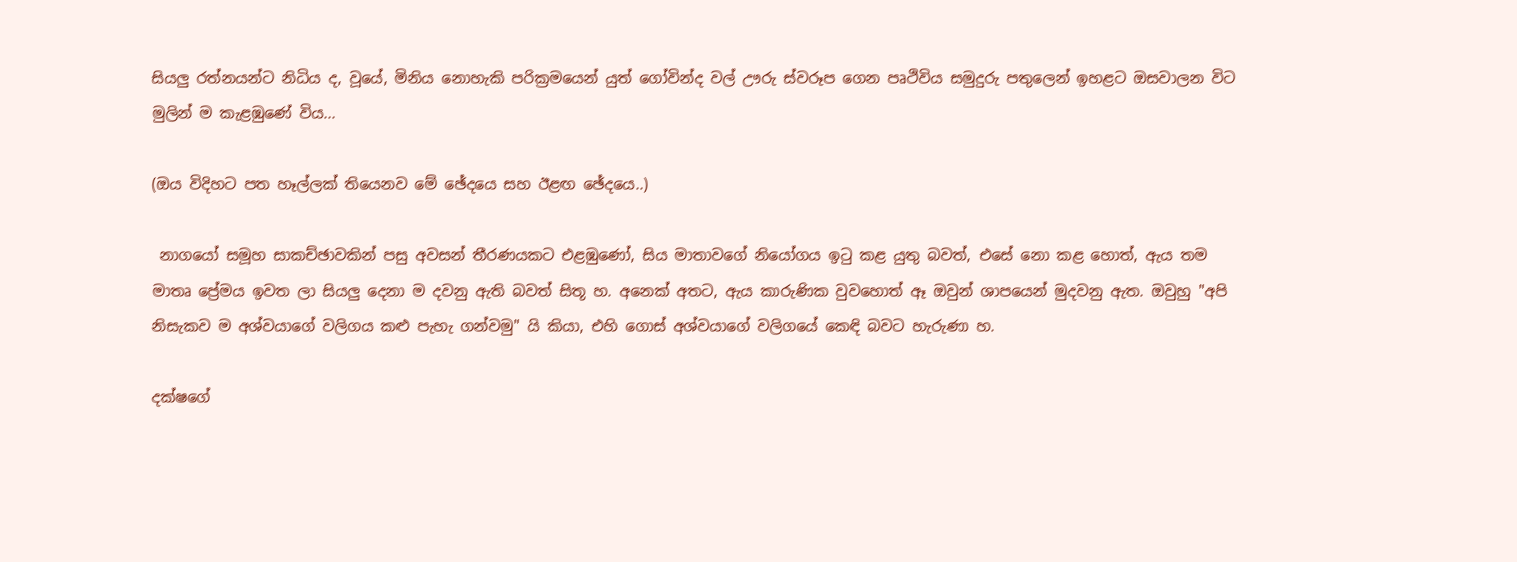සියලු රත්නයන්ට නිධිය ද, වූයේ, මිනිය නොහැකි පරික්‍රමයෙන් යුත් ගෝවින්ද වල් ඌරු ස්වරූප ගෙන පෘථිවිය සමුදුරු පතුලෙන් ඉහළට ඔසවාලන විට මුලින් ම කැළඹුණේ විය...

(ඔය විදිහට පත හෑල්ලක් තියෙනව මේ ඡේදයෙ සහ ඊළඟ ඡේදයෙ..)

 නාගයෝ සමූහ සාකච්ඡාවකින් පසු අවසන් තීරණයකට එළඹුණෝ, සිය මාතාවගේ නියෝගය ඉටු කළ යුතු බවත්, එසේ නො කළ හොත්, ඇය තම මාතෘ ප්‍රේමය ඉවත ලා සියලු දෙනා ම දවනු ඇති බවත් සිතූ හ. අනෙක් අතට, ඇය කාරුණික වුවහොත් ඈ ඔවුන් ශාපයෙන් මුදවනු ඇත. ඔවුහු "අපි නිසැකව ම අශ්වයාගේ වලිගය කළු පැහැ ගන්වමු" යි කියා, එහි ගොස් අශ්වයාගේ වලිගයේ කෙඳි බවට හැරුණා හ.

දක්ෂගේ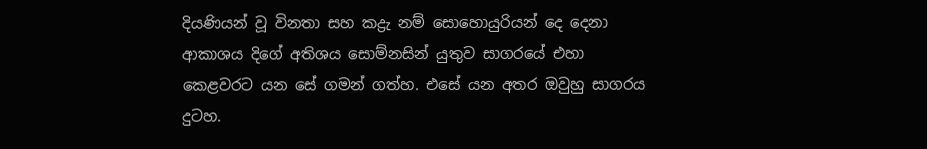දියණියන් වූ විනතා සහ කද්‍රැ නම් සොහොයුරියන් දෙ දෙනා ආකාශය දිගේ අතිශය සොම්නසින් යුතුව සාගරයේ එහා කෙළවරට යන සේ ගමන් ගත්හ. එසේ යන අතර ඔවුහු සාගරය දුටහ.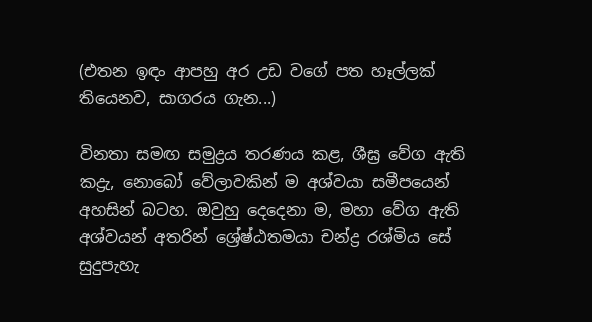(එතන ඉඳං ආපහු අර උඩ වගේ පත හෑල්ලක් තියෙනව, සාගරය ගැන...)

විනතා සමඟ සමුද්‍රය තරණය කළ, ශීඝ්‍ර වේග ඇති කද්‍රැ, නොබෝ වේලාවකින් ම අශ්වයා සමීපයෙන් අහසින් බටහ. ඔවුහු දෙදෙනා ම, මහා වේග ඇති අශ්වයන් අතරින් ශ්‍රේෂ්ඨතමයා චන්ද්‍ර රශ්මිය සේ සුදුපැහැ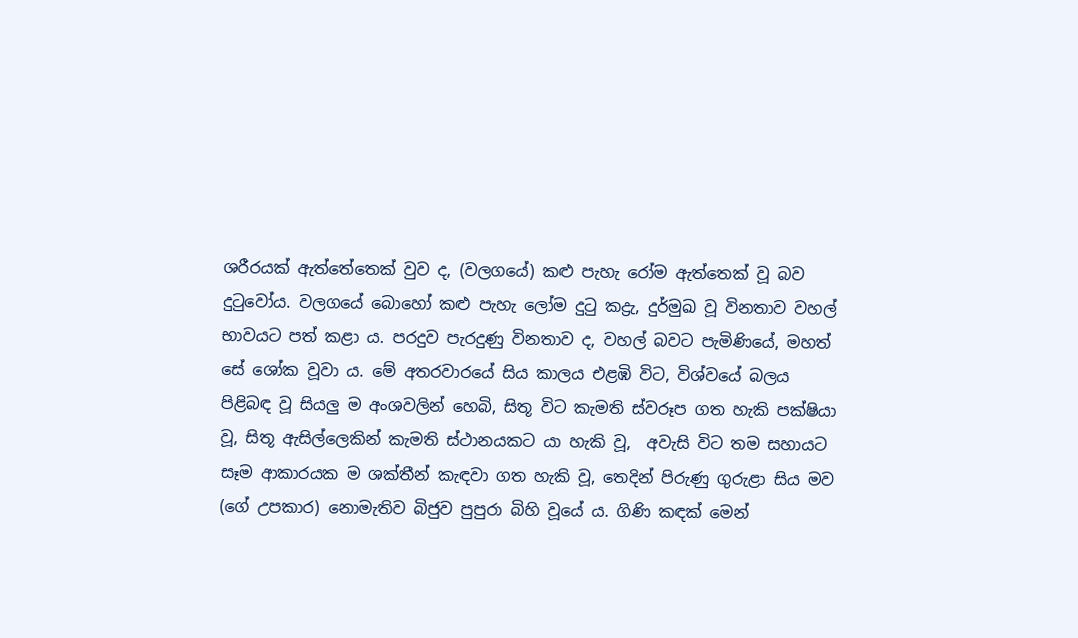ශරීරයක් ඇත්තේතෙක් වුව ද, (වලගයේ) කළු පැහැ රෝම ඇත්තෙක් වූ බව දුටුවෝය. වලගයේ බොහෝ කළු පැහැ ලෝම දුටු කද්‍රැ, දුර්මුඛ වූ විනතාව වහල් භාවයට පත් කළා ය. පරදුව පැරදුණු විනතාව ද, වහල් බවට පැමිණියේ, මහත් සේ ශෝක වූවා ය. මේ අතරවාරයේ සිය කාලය එළඹි විට, විශ්වයේ බලය පිළිබඳ වූ සියලු ම අංශවලින් හෙබි, සිතූ විට කැමති ස්වරූප ගත හැකි පක්ෂියා වූ, සිතූ ඇසිල්ලෙකින් කැමති ස්ථානයකට යා හැකි වූ,  අවැසි විට තම සහායට සෑම ආකාරයක ම ශක්තීන් කැඳවා ගත හැකි වූ, තෙදින් පිරුණු ගුරුළා සිය මව (ගේ උපකාර) නොමැතිව බිජුව පුපුරා බිහි වූයේ ය. ගිණි කඳක් මෙන්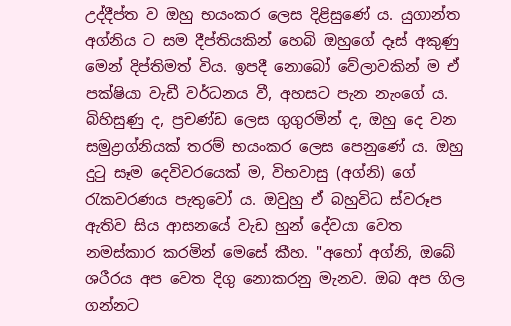උද්දීප්ත ව ඔහු භයංකර ලෙස දිළිසුණේ ය. යුගාන්ත අග්නිය ට සම දීප්තියකින් හෙබි ඔහුගේ දෑස් අකුණු මෙන් දිප්තිමත් විය. ඉපදී නොබෝ වේලාවකින් ම ඒ පක්ෂියා වැඩී වර්ධනය වී, අහසට පැන නැංගේ ය. බිහිසුණු ද, ප්‍රචණ්ඩ ලෙස ගුගුරමින් ද, ඔහු දෙ වන සමුද්‍රාග්නියක් තරම් භයංකර ලෙස පෙනුණේ ය. ඔහු දුටු සෑම දෙවිවරයෙක් ම, විභවාසු (අග්නි) ගේ රැකවරණය පැතුවෝ ය. ඔවුහු ඒ බහුවිධ ස්වරූප ඇතිව සිය ආසනයේ වැඩ හුන් දේවයා වෙත නමස්කාර කරමින් මෙසේ කීහ. "අහෝ අග්නි, ඔබේ ශරීරය අප වෙත දිගු නොකරනු මැනව. ඔබ අප ගිල ගන්නට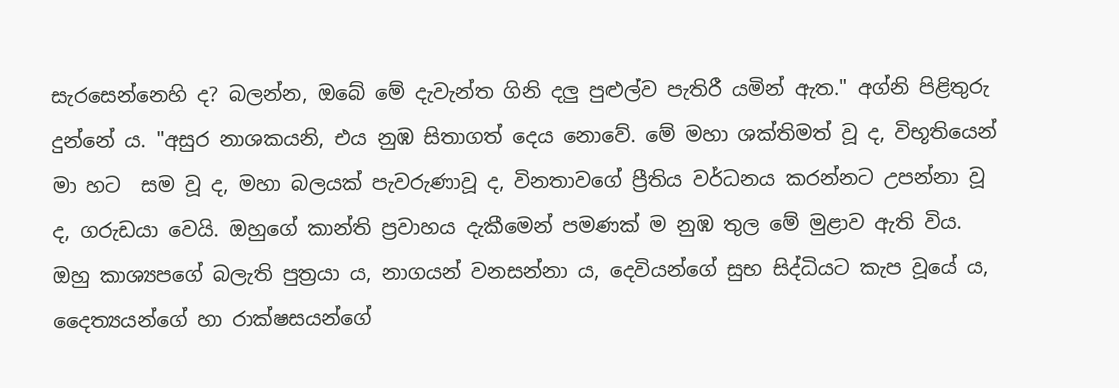සැරසෙන්නෙහි ද? බලන්න, ඔබේ මේ දැවැන්ත ගිනි දලු පුළුල්ව පැතිරී යමින් ඇත." අග්නි පිළිතුරු දුන්නේ ය. "අසුර නාශකයනි, එය නුඹ සිතාගත් දෙය නොවේ. මේ මහා ශක්තිමත් වූ ද, විභූතියෙන් මා හට  සම වූ ද, මහා බලයක් පැවරුණාවූ ද, විනතාවගේ ප්‍රීතිය වර්ධනය කරන්නට උපන්නා වූ ද, ගරුඩයා වෙයි. ඔහුගේ කාන්ති ප්‍රවාහය දැකීමෙන් පමණක් ම නුඹ තුල මේ මුළාව ඇති විය. ඔහු කාශ්‍යපගේ බලැති පුත්‍රයා ය, නාගයන් වනසන්නා ය, දෙවියන්ගේ සුභ සිද්ධියට කැප වූයේ ය, දෛත්‍යයන්ගේ හා රාක්ෂසයන්ගේ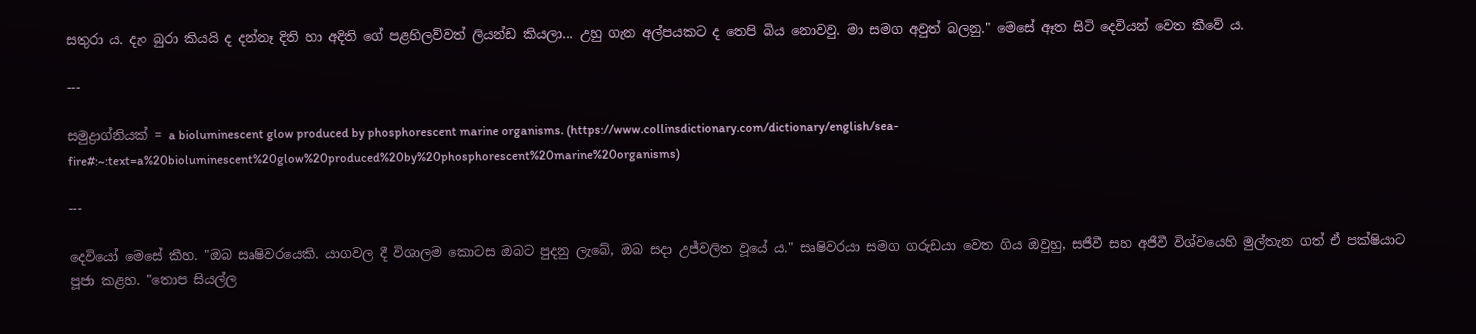සතුරා ය. දැං බුරා කියයි ද දන්නෑ දිති හා අදිති ගේ පළහිලව්වත් ලියන්ඩ කියලා... උහු ගැන අල්පයකට ද තෙපි බිය නොවවු. මා සමග අවුත් බලනු." මෙසේ ඈත සිටි දෙවියන් වෙත කීවේ ය.

---

සමුද්‍රාග්නියක් = a bioluminescent glow produced by phosphorescent marine organisms. (https://www.collinsdictionary.com/dictionary/english/sea-fire#:~:text=a%20bioluminescent%20glow%20produced%20by%20phosphorescent%20marine%20organisms)

---

දෙවියෝ මෙසේ කීහ. "ඔබ සෘෂිවරයෙකි. යාගවල දී විශාලම කොටස ඔබට පුදනු ලැබේ, ඔබ සදා උජ්වලිත වූයේ ය." සෘෂිවරයා සමග ගරුඩයා වෙත ගිය ඔවුහු, සජීවී සහ අජීවී විශ්වයෙහි මුල්තැන ගත් ඒ පක්ෂියාට පූජා කළහ. "තොප සියල්ල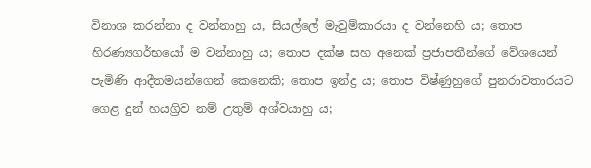විනාශ කරන්නා ද වන්නාහු ය, සියල්ලේ මැවුම්කාරයා ද වන්නෙහි ය; තොප හිරණ්‍යගර්භයෝ ම වන්නාහු ය; තොප දක්ෂ සහ අනෙක් ප්‍රජාපතීන්ගේ වේශයෙන් පැමිණි ආදීතමයන්ගෙන් කෙනෙකි; තොප ඉන්ද්‍ර ය; තොප විෂ්ණුහුගේ පුනරාවතාරයට ගෙළ දුන් හයග්‍රිව නම් උතුම් අශ්වයාහු ය;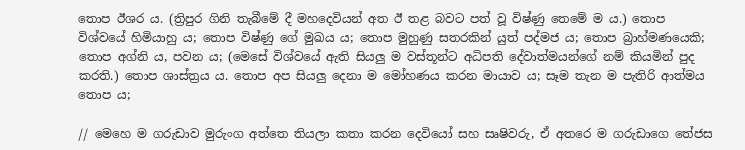තොප ඊශර ය. (ත්‍රිපුර ගිනි තැබීමේ දී මහදෙවියන් අත ඊ තළ බවට පත් වූ විෂ්ණු තෙමේ ම ය.) තොප විශ්වයේ හිමියාහු ය; තොප විෂ්ණු ගේ මුඛය ය; තොප මුහුණු සතරකින් යුත් පද්මජ ය; තොප බ්‍රාහ්මණයෙකි; තොප අග්නි ය, පවන ය; (මෙසේ විශ්වයේ ඇති සියලු ම වස්තූන්ට අධිපති දේවාත්මයන්ගේ නම් කියමින් පුද කරති.) තොප ශාස්ත්‍රය ය. තොප අප සියලු දෙනා ම මෝහණය කරන මායාව ය; සෑම තැන ම පැතිරි ආත්මය තොප ය;

// මෙහෙ ම ගරුඩාව මුරුංග අත්තෙ තියලා කතා කරන දෙවියෝ සහ සෘෂිවරු, ඒ අතරෙ ම ගරුඩාගෙ තේජස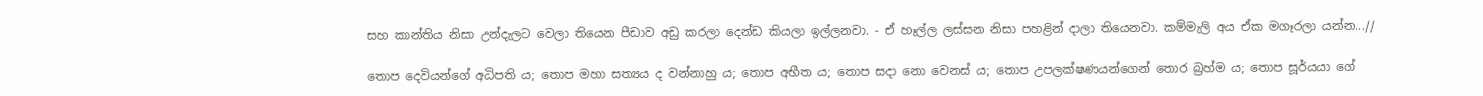සහ කාන්තිය නිසා උන්දැලට වෙලා තියෙන පීඩාව අඩු කරලා දෙන්ඩ කියලා ඉල්ලනවා. - ඒ හෑල්ල ලස්සන නිසා පහළින් දාලා තියෙනවා. කම්මැලි අය ඒක මගෑරලා යන්න...//

තොප දෙවියන්ගේ අධිපති ය; තොප මහා සත්‍යය ද වන්නාහු ය; තොප අභීත ය; තොප සදා නො වෙනස් ය; තොප උපලක්ෂණයන්ගෙන් තොර බ්‍රහ්ම ය; තොප සූර්යයා ගේ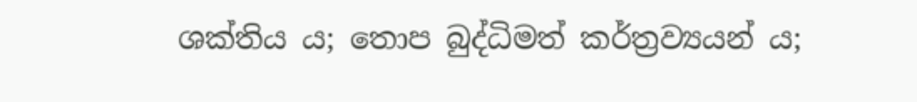ශක්තිය ය; තොප බුද්ධිමත් කර්ත්‍රව්‍යයන් ය;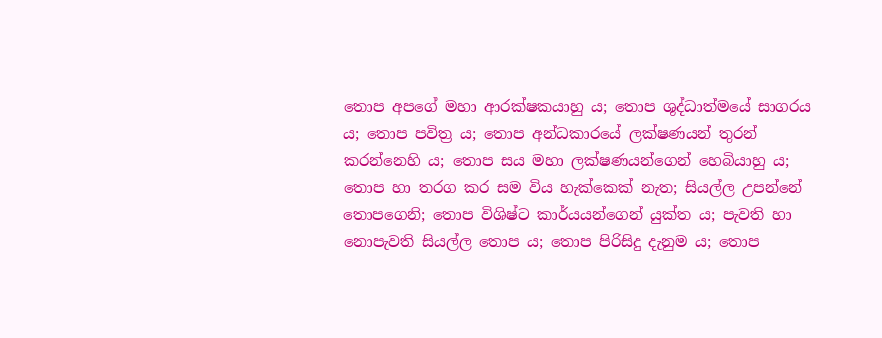තොප අපගේ මහා ආරක්ෂකයාහු ය; තොප ශුද්ධාත්මයේ සාගරය ය; තොප පවිත්‍ර ය; තොප අන්ධකාරයේ ලක්ෂණයන් තුරන් කරන්නෙහි ය; තොප සය මහා ලක්ෂණයන්ගෙන් හෙබියාහු ය; තොප හා තරග කර සම විය හැක්කෙක් නැත; සියල්ල උපන්නේ තොපගෙනි; තොප විශිෂ්ට කාර්යයන්ගෙන් යුක්ත ය; පැවති හා නොපැවති සියල්ල තොප ය; තොප පිරිසිදු දැනුම ය; තොප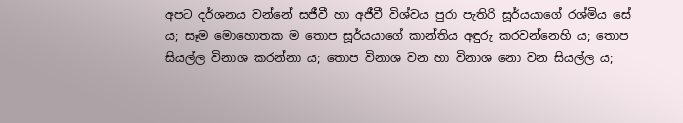අපට දර්ශනය වන්නේ සජීවී හා අජීවී විශ්වය පුරා පැතිරි සූර්යයාගේ රශ්මිය සේ ය; සෑම මොහොතක ම තොප සූර්යයාගේ කාන්තිය අඳුරු කරවන්නෙහි ය; තොප සියල්ල විනාශ කරන්නා ය; තොප විනාශ වන හා විනාශ නො වන සියල්ල ය;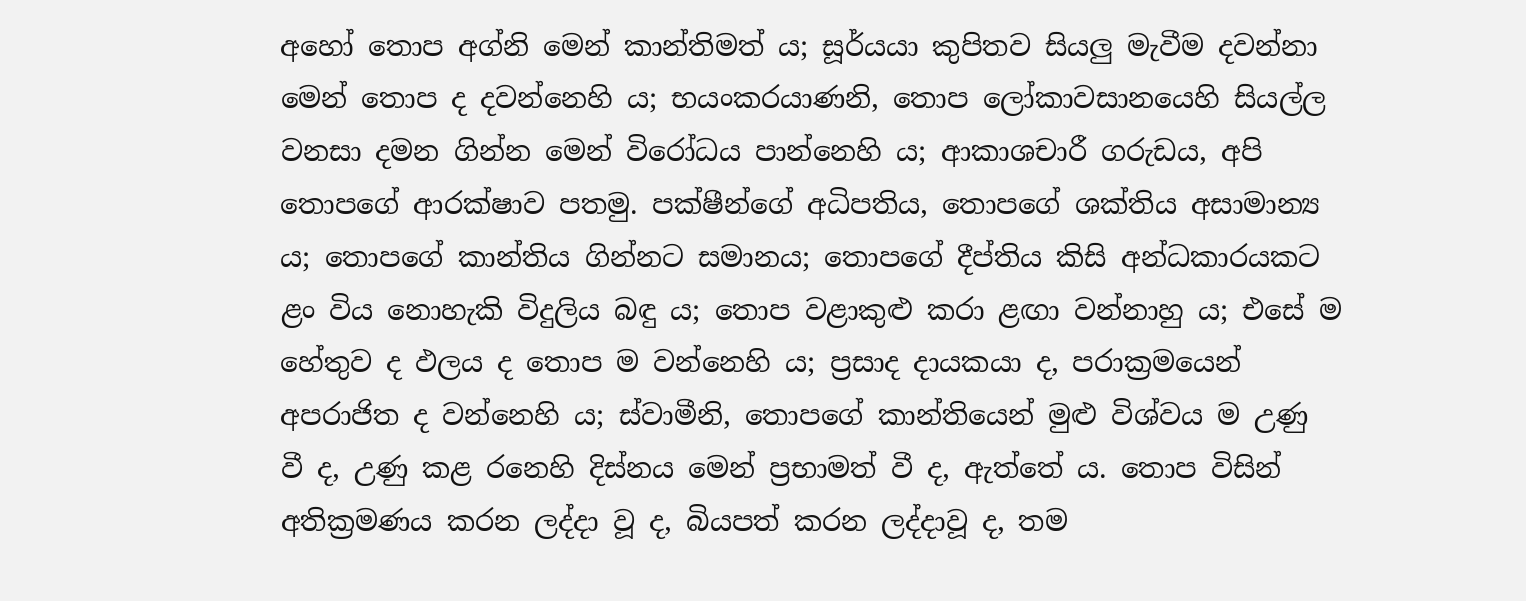අහෝ තොප අග්නි මෙන් කාන්තිමත් ය; සූර්යයා කුපිතව සියලු මැවීම දවන්නා මෙන් තොප ද දවන්නෙහි ය; භයංකරයාණනි, තොප ලෝකාවසානයෙහි සියල්ල වනසා දමන ගින්න මෙන් විරෝධය පාන්නෙහි ය; ආකාශචාරී ගරුඩය, අපි තොපගේ ආරක්ෂාව පතමු. පක්ෂීන්ගේ අධිපතිය, තොපගේ ශක්තිය අසාමාන්‍ය ය; තොපගේ කාන්තිය ගින්නට සමානය; තොපගේ දීප්තිය කිසි අන්ධකාරයකට ළං විය නොහැකි විදුලිය බඳු ය; තොප වළාකුළු කරා ළඟා වන්නාහු ය; එසේ ම හේතුව ද ඵලය ද තොප ම වන්නෙහි ය; ප්‍රසාද දායකයා ද, පරාක්‍රමයෙන් අපරාජිත ද වන්නෙහි ය; ස්වාමීනි, තොපගේ කාන්තියෙන් මුළු විශ්වය ම උණු වී ද, උණු කළ රනෙහි දිස්නය මෙන් ප්‍රභාමත් වී ද, ඇත්තේ ය. තොප විසින් අතික්‍රමණය කරන ලද්දා වූ ද, බියපත් කරන ලද්දාවූ ද, තම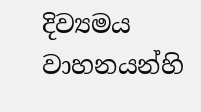දිව්‍යමය වාහනයන්හි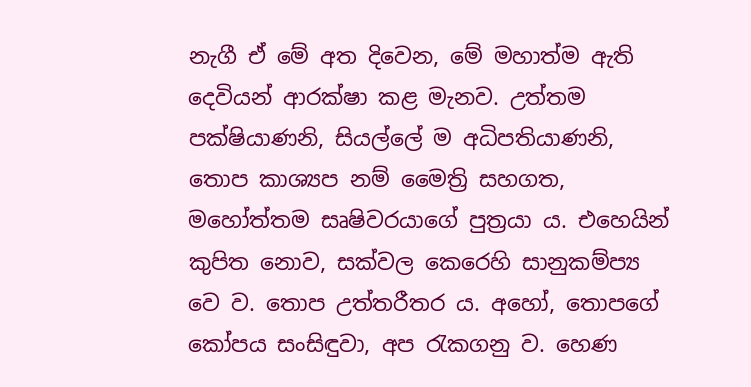නැගී ඒ මේ අත දිවෙන, මේ මහාත්ම ඇති දෙවියන් ආරක්ෂා කළ මැනව. උත්තම පක්ෂියාණනි, සියල්ලේ ම අධිපතියාණනි, තොප කාශ්‍යප නම් මෛත්‍රි සහගත, මහෝත්තම සෘෂිවරයාගේ පුත්‍රයා ය. එහෙයින් කුපිත නොව, සක්වල කෙරෙහි සානුකම්ප්‍ය වෙ ව. තොප උත්තරීතර ය. අහෝ, තොපගේ කෝපය සංසිඳුවා, අප රැකගනු ව. හෙණ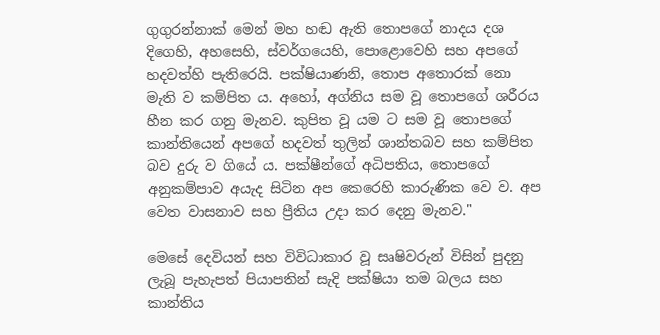ගුගුරන්නාක් මෙන් මහ හඬ ඇති තොපගේ නාදය දශ දිගෙහි, අහසෙහි, ස්වර්ගයෙහි, පොළොවෙහි සහ අපගේ හදවත්හි පැතිරෙයි. පක්ෂියාණනි, තොප අතොරක් නො මැති ව කම්පිත ය. අහෝ, අග්නිය සම වූ තොපගේ ශරීරය හීන කර ගනු මැනව. කුපිත වූ යම ට සම වූ තොපගේ කාන්තියෙන් අපගේ හදවත් තුලින් ශාන්තබව සහ කම්පිත බව දුරු ව ගියේ ය. පක්ෂීන්ගේ අධිපතිය, තොපගේ අනුකම්පාව අයැද සිටින අප කෙරෙහි කාරුණික වෙ ව. අප වෙත වාසනාව සහ ප්‍රීතිය උදා කර දෙනු මැනව."

මෙසේ දෙවියන් සහ විවිධාකාර වූ සෘෂිවරුන් විසින් පුදනු ලැබූ පැහැපත් පියාපතින් සැදි පක්ෂියා තම බලය සහ කාන්තිය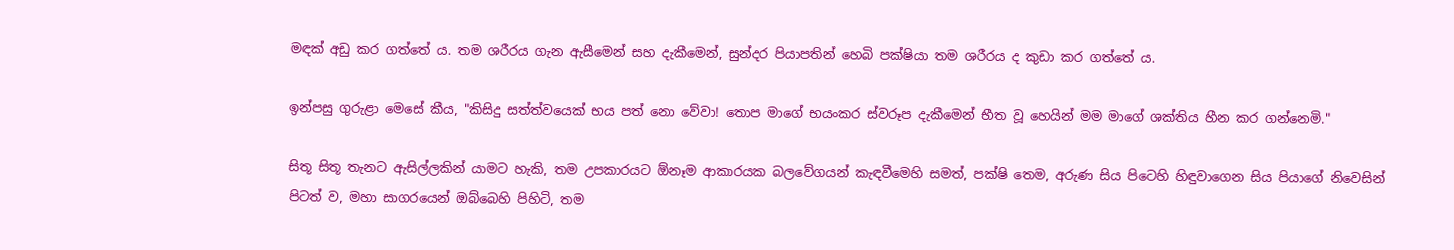මඳක් අඩු කර ගත්තේ ය. තම ශරීරය ගැන ඇසීමෙන් සහ දැකීමෙන්, සුන්දර පියාපතින් හෙබි පක්ෂියා තම ශරීරය ද කුඩා කර ගත්තේ ය.

ඉන්පසු ගුරුළා මෙසේ කීය, "කිසිදු සත්ත්වයෙක් භය පත් නො වේවා! තොප මාගේ භයංකර ස්වරූප දැකීමෙන් භීත වූ හෙයින් මම මාගේ ශක්තිය හීන කර ගන්නෙමි."

සිතූ සිතූ තැනට ඇසිල්ලකින් යාමට හැකි, තම උපකාරයට ඕනෑම ආකාරයක බලවේගයන් කැඳවීමෙහි සමත්, පක්ෂි තෙම, අරුණ සිය පිටෙහි හිඳුවාගෙන සිය පියාගේ නිවෙසින් පිටත් ව, මහා සාගරයෙන් ඔබ්බෙහි පිහිටි, තම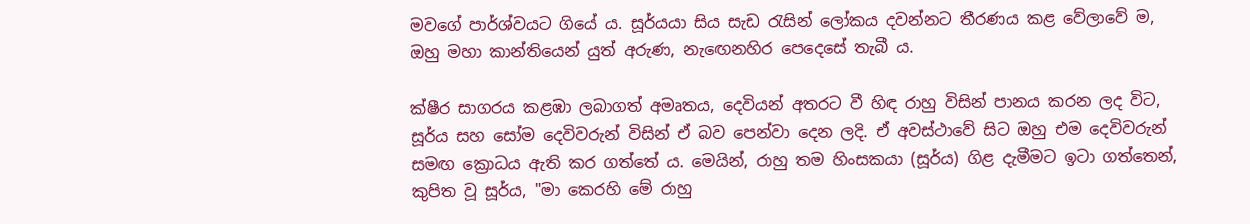මවගේ පාර්ශ්වයට ගියේ ය. සූර්යයා සිය සැඩ රැසින් ලෝකය දවන්නට තීරණය කළ වේලාවේ ම, ඔහු මහා කාන්තියෙන් යුත් අරුණ, නැඟෙනහිර පෙදෙසේ තැබී ය.

ක්ෂීර සාගරය කළඹා ලබාගත් අමෘතය, දෙවියන් අතරට වී හිඳ රාහු විසින් පානය කරන ලද විට, සූර්ය සහ සෝම දෙවිවරුන් විසින් ඒ බව පෙන්වා දෙන ලදි. ඒ අවස්ථාවේ සිට ඔහු එම දෙවිවරුන් සමඟ ක්‍රොධය ඇති කර ගත්තේ ය. මෙයින්, රාහු තම හිංසකයා (සූර්ය) ගිළ දැමීමට ඉටා ගත්තෙන්, කුපිත වූ සූර්ය, "මා කෙරහි මේ රාහු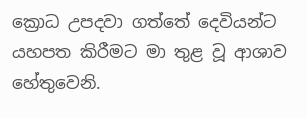ක්‍රොධ උපදවා ගත්තේ දෙවියන්ට යහපත කිරීමට මා තුළ වූ ආශාව හේතුවෙනි.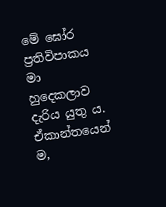මේ ඝෝර ප්‍රතිවිපාකය මා හුදෙකලාව දැරිය යුතු ය. ඒකාන්තයෙන් ම,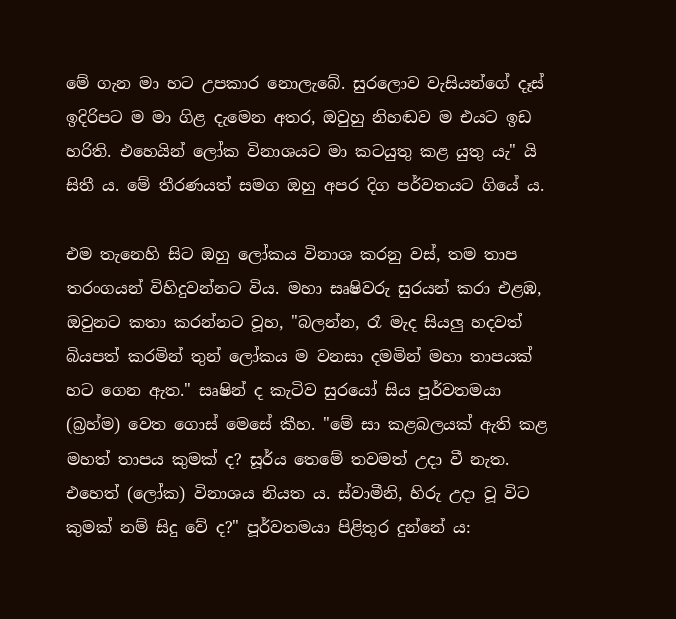මේ ගැන මා හට උපකාර නොලැබේ. සුරලොව වැසියන්ගේ දෑස් ඉදිරිපට ම මා ගිළ දැමෙන අතර, ඔවුහු නිහඬව ම එයට ඉඩ හරිති. එහෙයින් ලෝක විනාශයට මා කටයුතු කළ යුතු යැ" යි සිතී ය. මේ තීරණයත් සමග ඔහු අපර දිග පර්වතයට ගියේ ය.

එම තැනෙහි සිට ඔහු ලෝකය විනාශ කරනු වස්, තම තාප තරංගයන් විහිදුවන්නට විය. මහා සෘෂිවරු සුරයන් කරා එළඹ, ඔවුනට කතා කරන්නට වූහ, "බලන්න, රෑ මැද සියලු හදවත් බියපත් කරමින් තුන් ‌ලෝකය ම වනසා දමමින් මහා තාපයක් හට ගෙන ඇත." සෘෂින් ද කැටිව සුරයෝ සිය පූර්වතමයා (බ්‍රහ්ම) වෙත ගොස් මෙසේ කීහ. "මේ සා කළබලයක් ඇති කළ මහත් තාපය කුමක් ද? සූර්ය තෙමේ තවමත් උදා වී නැත. එහෙත් (ලෝක) විනාශය නියත ය. ස්වාමීනි, හිරු උදා වූ විට කුමක් නම් සිදු වේ ද?" පූර්වතමයා පිළිතුර දුන්නේ ය: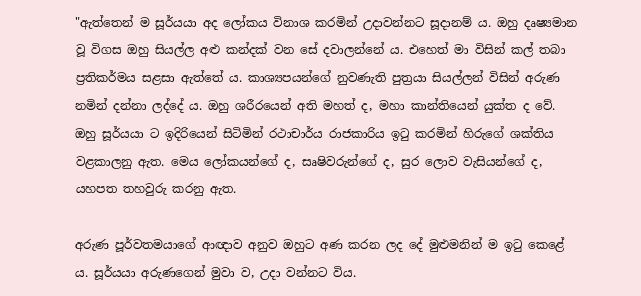"ඇත්තෙන් ම සූර්යයා අද ලෝකය විනාශ කරමින් උදාවන්නට සූදානම් ය. ඔහු දෘෂ්‍යමාන වූ විගස ඔහු සියල්ල අළු කන්දක් වන සේ දවාලන්නේ ය. එහෙත් මා විසින් කල් තබා ප්‍රතිකර්මය සළසා ඇත්තේ ය. කාශ්‍යපයන්ගේ නුවණැති පුත්‍රයා සියල්ලන් විසින් අරුණ නමින් දන්නා ලද්දේ ය. ඔහු ශරීරයෙන් අති මහත් ද, මහා කාන්තියෙන් යුක්ත ද වේ. ඔහු සූර්යයා ට ඉදිරියෙන් සිටිමින් රථාචාර්ය රාජකාරිය ඉටු කරමින් හිරුගේ ශක්තිය වළකාලනු ඇත. මෙය ලෝකයන්ගේ ද, සෘෂිවරුන්ගේ ද, සුර ලොව වැසියන්ගේ ද, යහපත තහවුරු කරනු ඇත.

අරුණ පූර්වතමයාගේ ආඥාව අනුව ඔහුට අණ කරන ලද දේ මුළුමනින් ම ඉටු කෙළේ ය. සූර්යයා අරුණගෙන් මුවා ව, උදා වන්නට විය.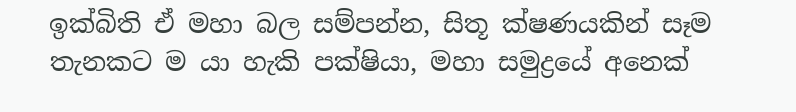ඉක්බිති ඒ මහා බල සම්පන්න, සිතූ ක්ෂණයකින් සෑම තැනකට ම යා හැකි පක්ෂියා, මහා සමුද්‍රයේ අනෙක්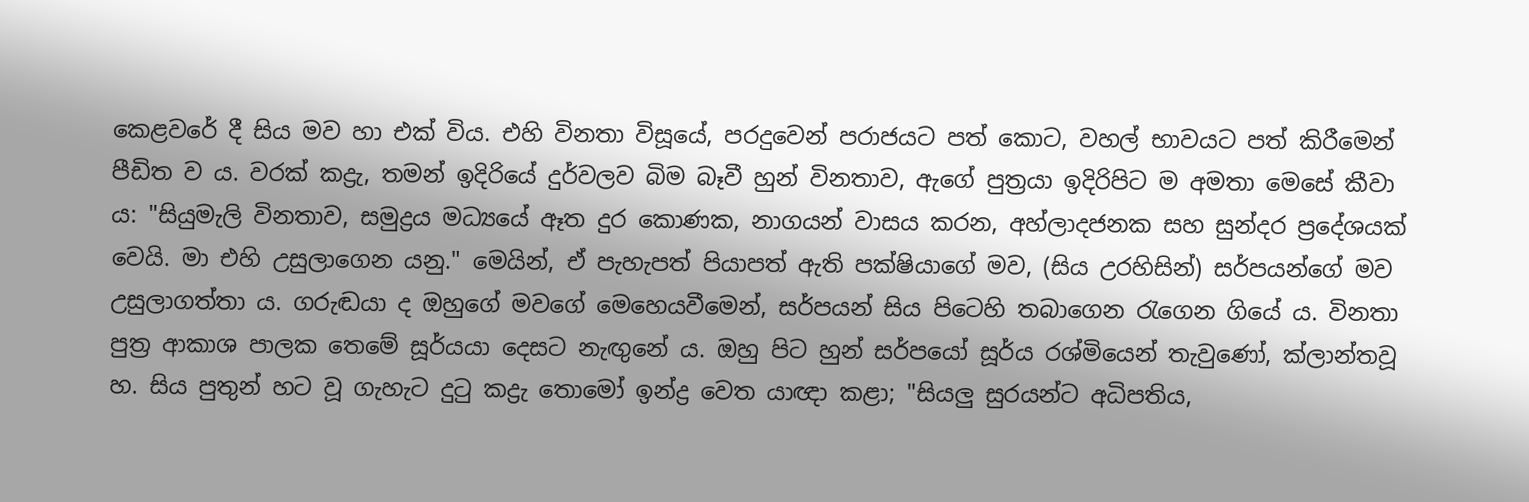කෙළවරේ දී සිය මව හා එක් විය. එහි විනතා විසූයේ, පරදුවෙන් පරාජයට පත් කොට, වහල් භාවයට පත් කිරීමෙන් පීඩිත ව ය. වරක් කද්‍රැ, තමන් ඉදිරියේ දුර්වලව බිම බෑවී හුන් විනතාව, ඇගේ පුත්‍රයා ඉදිරිපිට ම අමතා මෙසේ කීවා ය: "සියුමැලි විනතාව, සමුද්‍රය මධ්‍යයේ ඈත දුර කොණක, නාගයන් වාසය කරන, අහ්ලාදජනක සහ සුන්දර ප්‍රදේශයක් වෙයි. මා එහි උසුලාගෙන යනු." මෙයින්, ඒ පැහැපත් පියාපත් ඇති පක්ෂියාගේ මව, (සිය උරහිසින්) සර්පයන්ගේ මව උසුලාගත්තා ය. ගරුඬයා ද ඔහුගේ මවගේ මෙහෙයවීමෙන්, සර්පයන් සිය පිටෙහි තබාගෙන රැගෙන ගියේ ය. විනතා පුත්‍ර ආකාශ පාලක තෙමේ සූර්යයා දෙසට නැඟුනේ ය. ඔහු පිට හුන් සර්පයෝ සූර්ය රශ්මියෙන් තැවුණෝ, ක්ලාන්තවූ හ. සිය පුතුන් හට වූ ගැහැට දුටු කද්‍රැ තොමෝ ඉන්ද්‍ර වෙත යාඥා කළා; "සියලු සුරයන්ට අධිපතිය,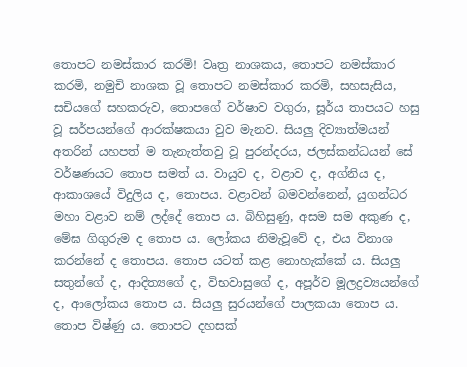තොපට නමස්කාර කරමි! වෘත්‍ර නාශකය, තොපට නමස්කාර කරමි, නමුචි නාශක වූ තොපට නමස්කාර කරමි, සහසැසිය, සචියගේ සහකරුව, තොපගේ වර්ෂාව වගුරා, සූර්ය තාපයට හසු වූ සර්පයන්ගේ ආරක්ෂකයා වුව මැනව. සියලු දිව්‍යාත්මයන් අතරින් යහපත් ම තැනැත්තවු වූ පුරන්දරය, ජලස්කන්ධයන් සේ වර්ෂණයට තොප සමත් ය. වායුව ද, වළාව ද, අග්නිය ද, ආකාශයේ විදුලිය ද, තොපය. වළාවන් බමවන්නෙන්, යුගන්ධර මහා වළාව නම් ලද්දේ තොප ය. බිහිසුණු, අසම සම අකුණ ද, මේඝ ගිගුරුම ද තොප ය. ලෝකය නිමැවූවේ ද, එය විනාශ කරන්නේ ද තොපය. තොප යටත් කළ නොහැක්කේ ය. සියලු සතුන්ගේ ද, ආදිත්‍යගේ ද, විභවාසුගේ ද, අපූර්ව මූලද්‍රව්‍යයන්ගේ ද, ආලෝකය තොප ය. සියලු සුරයන්ගේ පාලකයා තොප ය. තොප විෂ්ණු ය. තොපට දහසක්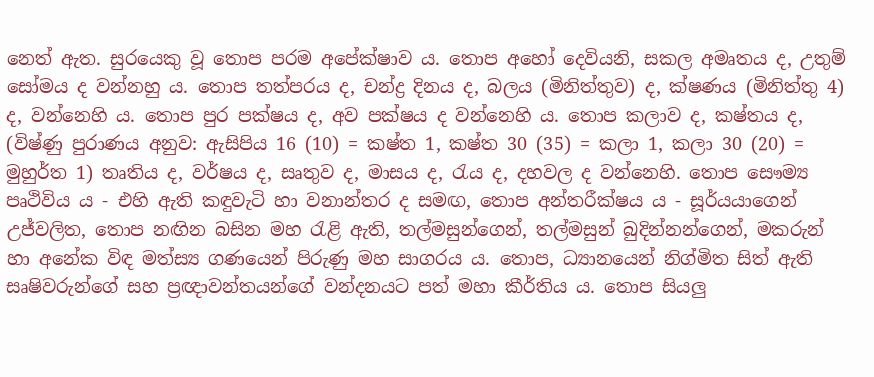නෙත් ඇත. සුරයෙකු වූ තොප පරම අපේක්ෂාව ය. තොප අහෝ දෙවියනි, සකල අමෘතය ද, උතුම් සෝමය ද වන්නහු ය. තොප තත්පරය ද, චන්ද්‍ර දිනය ද, බලය (මිනිත්තුව) ද, ක්ෂණය (මිනිත්තු 4) ද, වන්නෙහි ය. තොප පුර පක්ෂය ද, අව පක්ෂය ද වන්නෙහි ය. තොප කලාව ද, කෂ්තය ද, (විෂ්ණු පුරාණය අනුව: ඇසිපිය 16 (10) = කෂ්ත 1, කෂ්ත 30 (35) = කලා 1, කලා 30 (20) = මුහුර්ත 1) තෘතිය ද, වර්ෂය ද, සෘතුව ද, මාසය ද, රැය ද, දහවල ද වන්නෙහි. තොප සෞම්‍ය පෘථිවිය ය - එහි ඇති කඳුවැටි හා වනාන්තර ද සමඟ, තොප අන්තරීක්ෂය ය - සූර්යයාගෙන් උජ්වලිත, තොප නඟින බසින මහ රැළි ඇති, තල්මසුන්ගෙන්, තල්මසුන් බුදින්නන්ගෙන්, මකරුන් හා අනේක විඳ මත්ස්‍ය ගණයෙන් පිරුණු මහ සාගරය ය. තොප, ධ්‍යානයෙන් නිග්මිත සිත් ඇති සෘෂිවරුන්ගේ සහ ප්‍රඥාවන්තයන්ගේ වන්දනයට පත් මහා කීර්තිය ය. තොප සියලු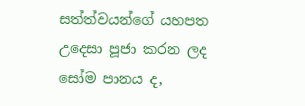සත්ත්වයන්ගේ යහපත උදෙසා පූජා කරන ලද සෝම පානය ද,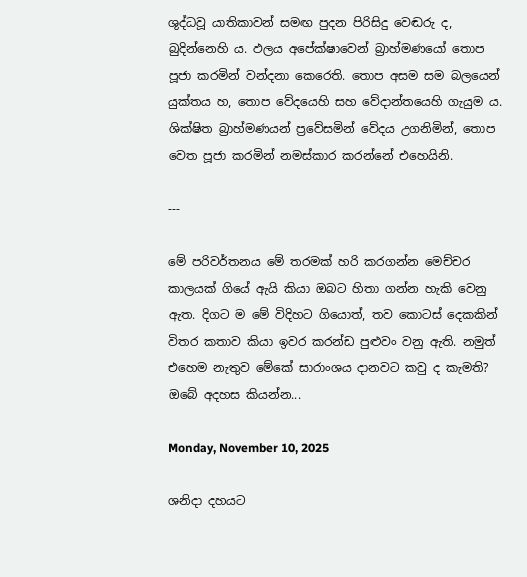ශුද්ධවූ යාතිකාවන් සමඟ පුදන පිරිසිදු වෙඬරු ද, බුදින්නෙහි ය. ඵලය අපේක්ෂාවෙන් බ්‍රාහ්මණයෝ තොප පූජා කරමින් වන්දනා කෙරෙති. තොප අසම සම බලයෙන් යුක්තය හ, තොප වේදයෙහි සහ වේදාන්තයෙහි ගැයුම ය. ශික්ෂිත බ්‍රාහ්මණයන් ප්‍රවේසමින් වේදය උගනිමින්, තොප වෙත පූජා කරමින් නමස්කාර කරන්නේ එහෙයිනි.

---

මේ පරිවර්තනය මේ තරමක් හරි කරගන්න මෙච්චර කාලයක් ගියේ ඇයි කියා ඔබට හිතා ගන්න හැකි වෙනු ඇත. දිගට ම මේ විදිහට ගියොත්, තව කොටස් දෙකකින් විතර කතාව කියා ඉවර කරන්ඩ පුළුවං වනු ඇති. නමුත් එහෙම නැතුව මේකේ සාරාංශය දානවට කවු ද කැමති? ඔබේ අදහස කියන්න...

Monday, November 10, 2025

ශනිදා දහයට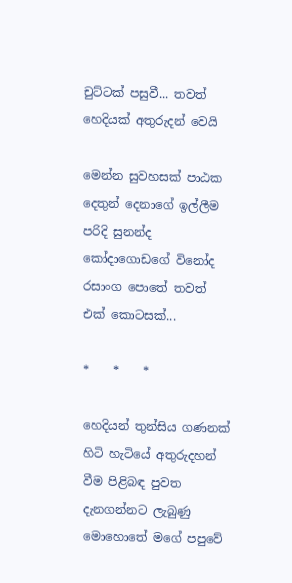චුට්ටක් පසුවී... තවත් හෙදියක් අතුරුදන් වෙයි

මෙන්න සුවහසක් පාඨක දෙතුන් දෙනාගේ ඉල්ලීම පරිදි සුනන්ද කෝදාගොඩගේ විනෝද රසාංග පොතේ තවත් එක් කොටසක්...

*    *    *

හෙදියන් තුන්සිය ගණනක් හිටි හැටියේ අතුරුදහන් වීම පිළිබඳ පුවත දැනගන්නට ලැබුණු මොහොතේ මගේ පපුවේ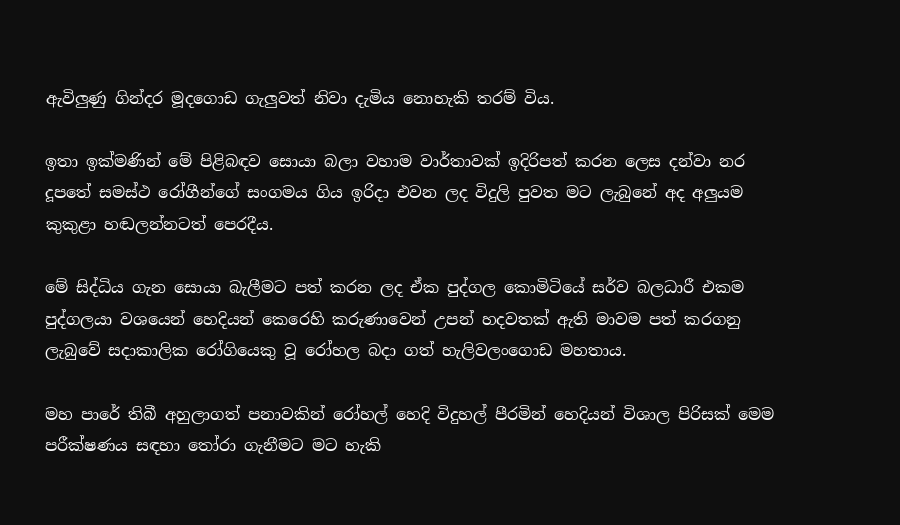ඇවිලුණු ගින්දර මූදගොඩ ගැලුවත් නිවා දැමිය නොහැකි තරම් විය.

ඉතා ඉක්මණින් මේ පිළිබඳව සොයා බලා වහාම වාර්තාවක් ඉදිරිපත් කරන ලෙස දන්වා නර දූපතේ සමස්ථ රෝගීන්ගේ සංගමය ගිය ඉරිදා එවන ලද විදුලි පුවත මට ලැබුනේ අද අලුයම කුකුළා හඬලන්නටත් පෙරදීය.

මේ සිද්ධිය ගැන සොයා බැලීමට පත් කරන ලද ඒක පුද්ගල කොමිටියේ සර්ව බලධාරී එකම පුද්ගලයා වශයෙන් හෙදියන් කෙරෙහි කරුණාවෙන් උපන් හදවතක් ඇති මාවම පත් කරගනු ලැබුවේ සදාකාලික රෝගියෙකු වූ රෝහල බදා ගත් හැලිවලංගොඩ මහතාය.

මහ පාරේ තිබී අහුලාගත් පනාවකින් රෝහල් හෙදි විදුහල් පීරමින් හෙදියන් විශාල පිරිසක් මෙම පරීක්ෂණය සඳහා තෝරා ගැනීමට මට හැකි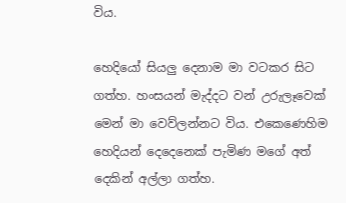විය.

හෙදියෝ සියලු දෙනාම මා වටකර සිට ගත්හ. හංසයන් මැද්දට වන් උරුලෑවෙක් මෙන් මා වෙව්ලන්නට විය. එකෙණෙහිම හෙදියන් දෙදෙනෙක් පැමිණ මගේ අත් දෙකින් අල්ලා ගත්හ.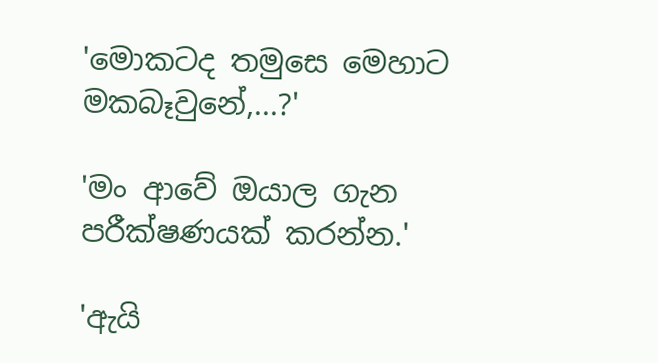'මොකටද තමුසෙ මෙහාට මකබෑවුනේ,...?'

'මං ආවේ ඔයාල ගැන පරීක්ෂණයක් කරන්න.'

'ඇයි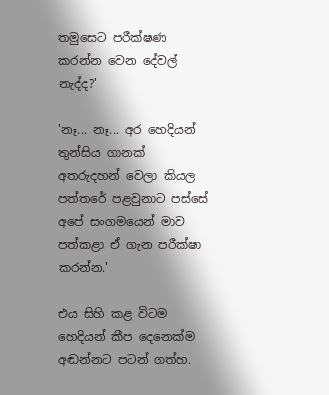තමුසෙට පරීක්ෂණ කරන්න වෙන දේවල් නැද්ද?'

'නෑ... නෑ... අර හෙදියන් තුන්සිය ගානක් අතරුදහන් වෙලා කියල පත්තරේ පළවුනාට පස්සේ අපේ සංගමයෙන් මාව පත්කළා ඒ ගැන පරීක්ෂා කරන්න.'

එය සිහි කළ විටම හෙදියන් කීප දෙනෙක්ම අඬන්නට පටන් ගත්හ.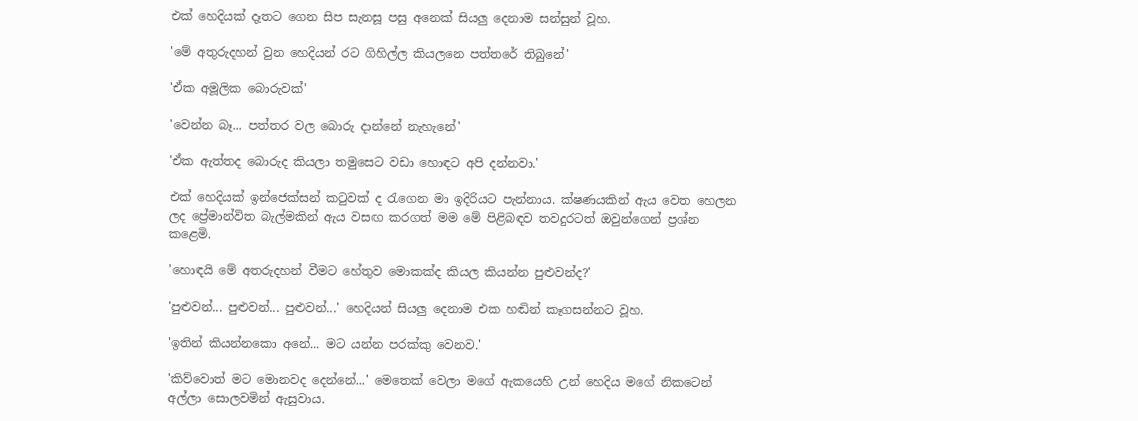එක් හෙදියක් දෑතට ගෙන සිප සැනසූ පසු අනෙක් සියලු දෙනාම සන්සුන් වූහ.

'මේ අතුරුදහන් වුන හෙදියන් රට ගිහිල්ල කියලනෙ පත්තරේ තිබුනේ'

'ඒක අමූලික බොරුවක්'

'වෙන්න බෑ... පත්තර වල බොරු දාන්නේ නැහැනේ'

'ඒක ඇත්තද බොරුද කියලා තමුසෙට වඩා හොඳට අපි දන්නවා.'

එක් හෙදියක් ඉන්ජෙක්සන් කටුවක් ද රැගෙන මා ඉදිරියට පැන්නාය. ක්ෂණයකින් ඇය වෙත හෙලන ලද ප්‍රේමාන්විත බැල්මකින් ඇය වසඟ කරගත් මම මේ පිළිබඳව තවදුරටත් ඔවුන්ගෙන් ප්‍රශ්න කළෙමි.

'හොඳයි මේ අතරුදහන් වීමට හේතුව මොකක්ද කියල කියන්න පුළුවන්ද?'

'පුළුවන්... පුළුවන්... පුළුවන්...' හෙදියන් සියලු දෙනාම එක හඬින් කෑගසන්නට වූහ.

'ඉතින් කියන්නකො අනේ... මට යන්න පරක්කු වෙනව.'

'කිව්වොත් මට මොනවද දෙන්නේ...' මෙතෙක් වෙලා මගේ ඇකයෙහි උන් හෙදිය මගේ නිකටෙන් අල්ලා සොලවමින් ඇසුවාය.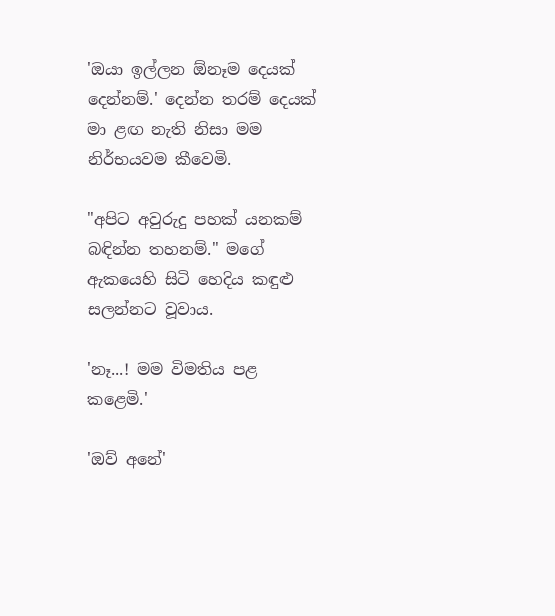'ඔයා ඉල්ලන ඕනෑම දෙයක් දෙන්නම්.' දෙන්න තරම් දෙයක් මා ළඟ නැති නිසා මම නිර්භයවම කීවෙමි.

"අපිට අවුරුදු පහක් යනකම් බඳින්න තහනම්." මගේ ඇකයෙහි සිටි හෙදිය කඳුළු සලන්නට වූවාය.

'නෑ...! මම විමතිය පළ කළෙමි.'

'ඔව් අනේ'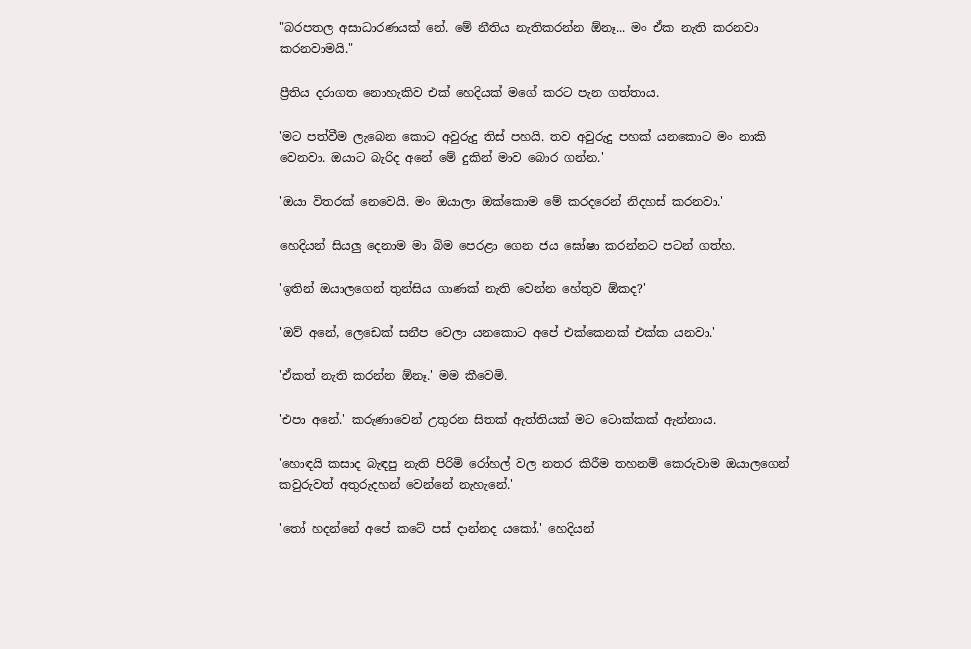"බරපතල අසාධාරණයක් නේ. මේ නීතිය නැතිකරන්න ඕනෑ... මං ඒක නැති කරනවා කරනවාමයි."

ප්‍රීතිය දරාගත නොහැකිව එක් හෙදියක් මගේ කරට පැන ගත්තාය.

'මට පත්වීම ලැබෙන කොට අවුරුදු තිස් පහයි. තව අවුරුදු පහක් යනකොට මං නාකි වෙනවා. ඔයාට බැරිද අනේ මේ දුකින් මාව බොර ගන්න.'

'ඔයා විතරක් නෙවෙයි. මං ඔයාලා ඔක්කොම මේ කරදරෙන් නිදහස් කරනවා.'

හෙදියන් සියලු දෙනාම මා බිම පෙරළා ගෙන ජය ඝෝෂා කරන්නට පටන් ගත්හ.

'ඉතින් ඔයාලගෙන් තුන්සිය ගාණක් නැති වෙන්න හේතුව ඕකද?'

'ඔව් අනේ, ලෙ‌ඩෙක් සනීප වෙලා යනකොට අපේ එක්කෙනක් එක්ක යනවා.'

'ඒකත් නැති කරන්න ඕනෑ.' මම කීවෙමි.

'එපා අනේ.' කරුණාවෙන් උතුරන සිතක් ඇත්තියක් මට ටොක්කක් ඇන්නාය.

'හොඳයි කසාද බැඳපු නැති පිරිමි රෝහල් වල නතර කිරීම තහනම් කෙරුවාම ඔයාලගෙන් කවුරුවත් අතුරුදහන් වෙන්නේ නැහැනේ.'

'තෝ හදන්නේ අපේ කටේ පස් දාන්නද යකෝ.' හෙදියන්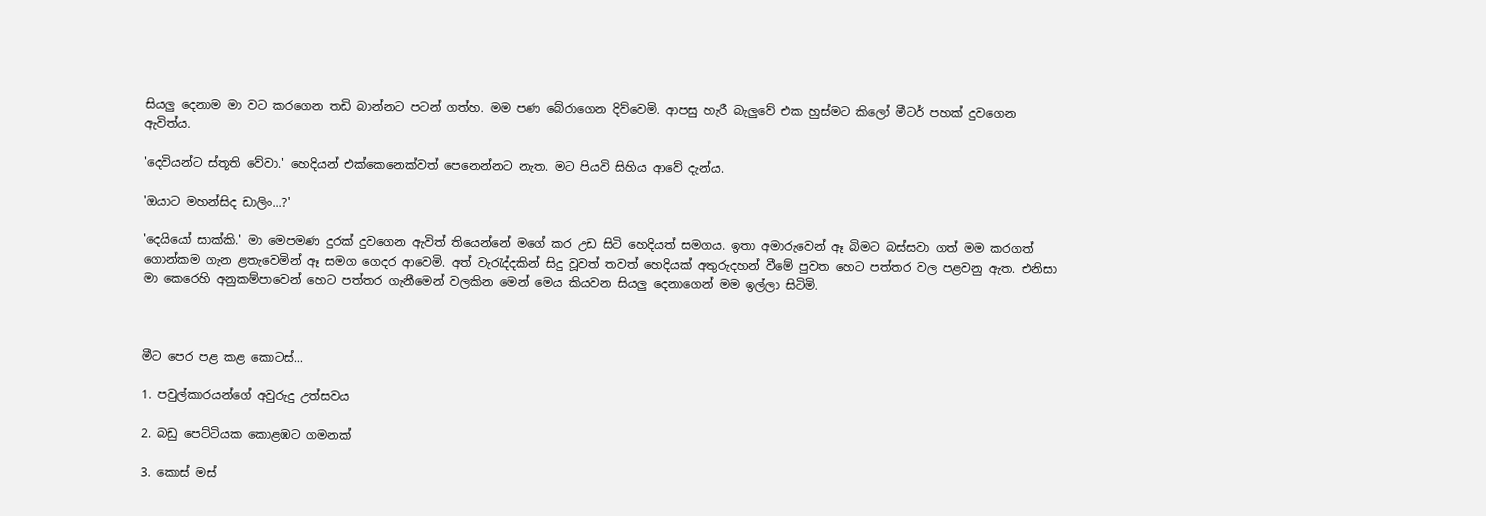සියලු දෙනාම මා වට කරගෙන තඩි බාන්නට පටන් ගත්හ. මම පණ බේරාගෙන දිව්වෙමි. ආපසු හැරී බැලුවේ එක හුස්මට කිලෝ මීටර් පහක් දුවගෙන ඇවිත්ය.

'දෙවියන්ට ස්තූති වේවා.' හෙදියන් එක්කෙනෙක්වත් පෙනෙන්නට නැත. මට පියවි සිහිය ආවේ දැන්ය.

'ඔයාට මහන්සිද ඩාලිං...?'

'දෙයියෝ සාක්කි.' මා මෙපමණ දුරක් දුවගෙන ඇවිත් තියෙන්නේ මගේ කර උඩ සිටි හෙදියත් සමගය. ඉතා අමාරුවෙන් ඈ බිමට බස්සවා ගත් මම කරගත් ගොන්කම ගැන ළතැවෙමින් ඈ සමග ගෙදර ආවෙමි. අත් වැරැද්දකින් සිදු වූවත් තවත් හෙදියක් අතුරුදහන් වීමේ පුවත හෙට පත්තර වල පළවනු ඇත. එනිසා මා කෙරෙහි අනුකම්පාවෙන් හෙට පත්තර ගැනීමෙන් වලකින මෙන් මෙය කියවන සියලු දෙනාගෙන් මම ඉල්ලා සිටිමි.



මීට පෙර පළ කළ කොටස්...

1. පවුල්කාරයන්ගේ අවුරුදු උත්සවය

2. බඩු පෙට්ටියක කොළඹට ගමනක්

3. කොස් මස්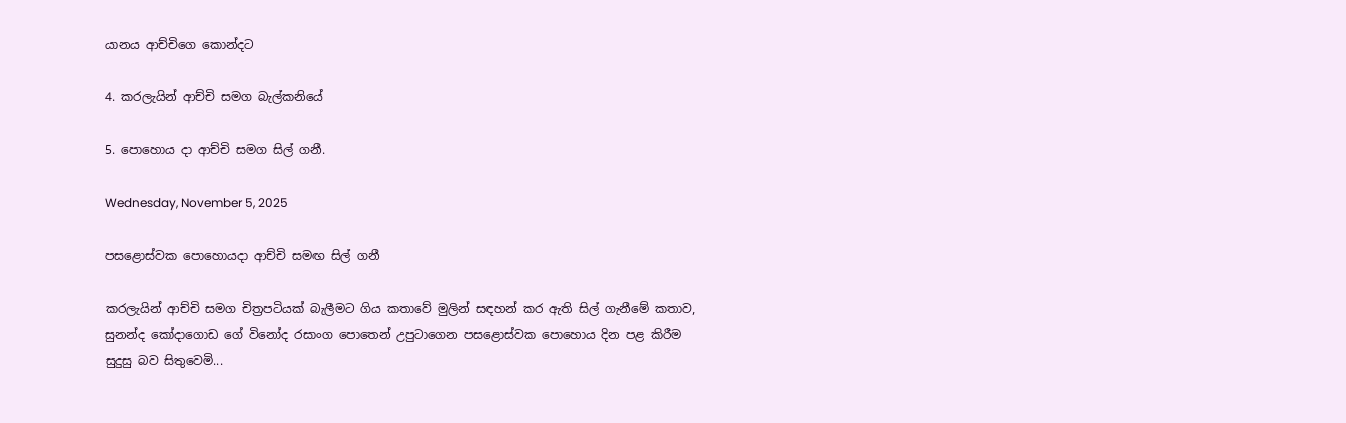යානය ආච්චිගෙ කොන්දට

4. කරලැයින් ආච්චි සමග බැල්කනියේ

5. පොහොය දා ආච්චි සමග සිල් ගනී.

Wednesday, November 5, 2025

පසළොස්වක පොහොයදා ආච්චි සමඟ සිල් ගනී

කරලැයින් ආච්චි සමග චිත්‍රපටියක් බැලීමට ගිය කතාවේ මුලින් සඳහන් කර ඇති සිල් ගැනීමේ කතාව, සුනන්ද කෝදාගොඩ ගේ විනෝද රසාංග පොතෙන් උපුටාගෙන පසළොස්වක පොහොය දින පළ කිරීම සුදුසු බව සිතුවෙමි...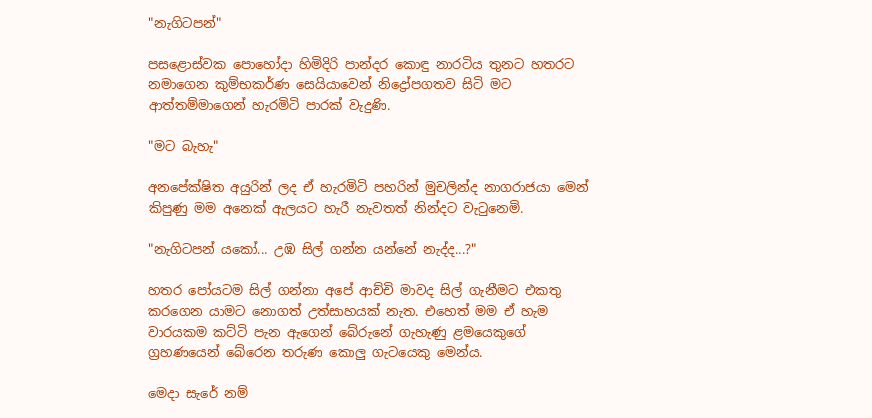"නැගිටපන්"

පසළොස්වක පොහෝදා හිමිදිරි පාන්දර කොඳු නාරටිය තුනට හතරට නමාගෙන කුම්භකර්ණ සෙයියාවෙන් නිද්‍රෝපගතව සිටි මට ආත්තම්මාගෙන් හැරමිටි පාරක් වැදුණි.

"මට බැහැ"

අනපේක්ෂිත අයුරින් ලද ඒ හැරමිටි පහරින් මුචලින්ද නාගරාජයා මෙන් කිපුණු මම අනෙක් ඇලයට හැරී නැවතත් නින්දට වැටුනෙමි.

"නැගිටපන් යකෝ... උඹ සිල් ගන්න යන්නේ නැද්ද...?"

හතර පෝයටම සිල් ගන්නා අපේ ආච්චි මාවද සිල් ගැනීමට එකතු කරගෙන යාමට නොගත් උත්සාහයක් නැත. එහෙත් මම ඒ හැම වාරයකම කට්ටි පැන ඇගෙන් බේරුනේ ගැහැණු ළමයෙකුගේ ග්‍රහණයෙන් බේරෙන තරුණ කොලු ගැටයෙකු මෙන්ය.

මෙදා සැරේ නම්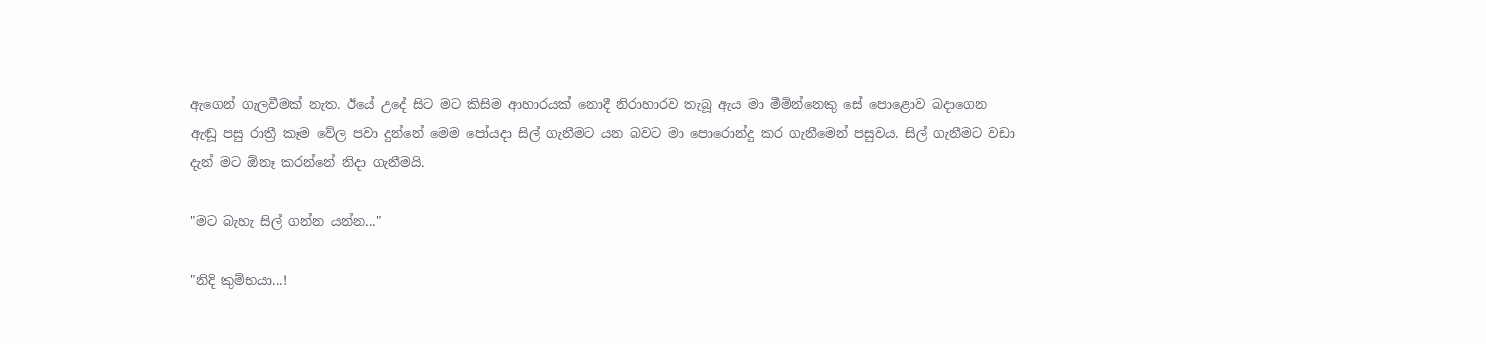ඇගෙන් ගැලවීමක් නැත. ඊයේ උදේ සිට මට කිසිම ආහාරයක් නොදී නිරාහාරව තැබූ ඇය මා මීමින්නෙකු සේ පොළොව බදාගෙන ඇඬූ පසු රාත්‍රී කෑම වේල පවා දුන්නේ මෙම පෝයදා සිල් ගැනීමට යන බවට මා පොරොන්දු කර ගැනීමෙන් පසුවය. සිල් ගැනීමට වඩා දැන් මට ඕනෑ කරන්නේ නිදා ගැනීමයි.

"මට බැහැ සිල් ගන්න යන්න..."

"නිදි කුම්භයා...!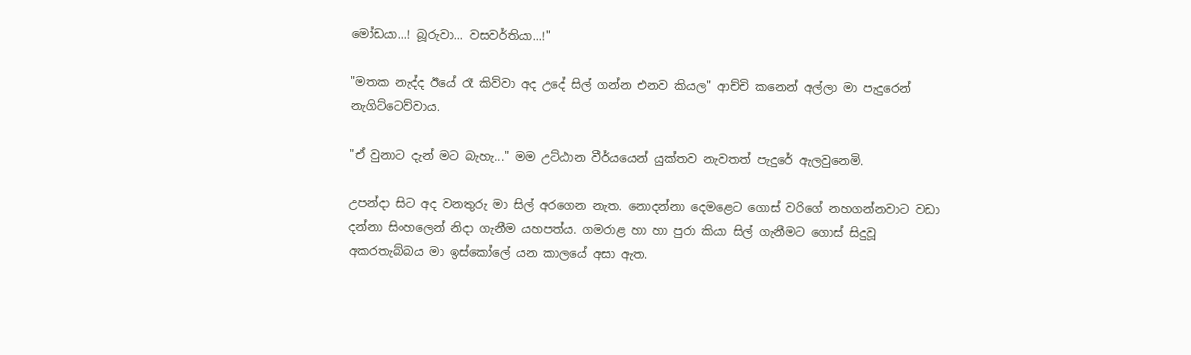මෝඩයා...! බූරුවා... වසවර්තියා...!"

"මතක නැද්ද ඊයේ රෑ කිව්වා අද උදේ සිල් ගන්න එනව කියල" ආච්චි කනෙන් අල්ලා මා පැදුරෙන් නැගිට්ටෙව්වාය.

"ඒ වුනාට දැන් මට බැහැ..." මම උට්ඨාන වීර්යයෙන් යුක්තව නැවතත් පැදුරේ ඇලවුනෙමි.

උපන්දා සිට අද වනතුරු මා සිල් අරගෙන නැත. නොදන්නා දෙමළෙට ගොස් වරිගේ නහගන්නවාට වඩා දන්නා සිංහලෙන් නිදා ගැනීම යහපත්ය. ගමරාළ හා හා පුරා කියා සිල් ගැනීමට ගොස් සිදුවූ අකරතැබ්බය මා ඉස්කෝලේ යන කාලයේ අසා ඇත.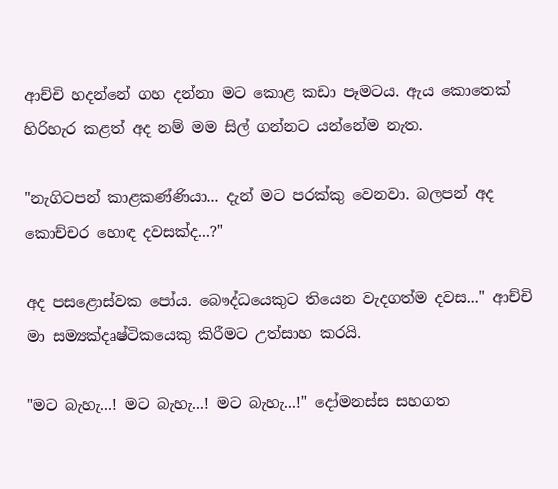ආච්චි හදන්නේ ගහ දන්නා මට කොළ කඩා පෑමටය. ඇය කොතෙක් හිරිහැර කළත් අද නම් මම සිල් ගන්නට යන්නේම නැත.

"නැගිටපන් කාළකණ්ණියා... දැන් මට පරක්කු වෙනවා. බලපන් අද කොච්චර හොඳ දවසක්ද...?"

අද පසළොස්වක පෝය. බෞද්ධයෙකුට තියෙන වැදගත්ම දවස..." ආච්චි මා සම්‍යක්දෘෂ්ටිකයෙකු කිරීමට උත්සාහ කරයි.

"මට බැහැ...! මට බැහැ...! මට බැහැ...!" දෝමනස්ස සහගත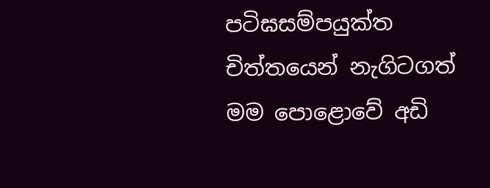පටිඝසම්පයුක්ත චිත්තයෙන් නැගිටගත් මම පොළොවේ අඩි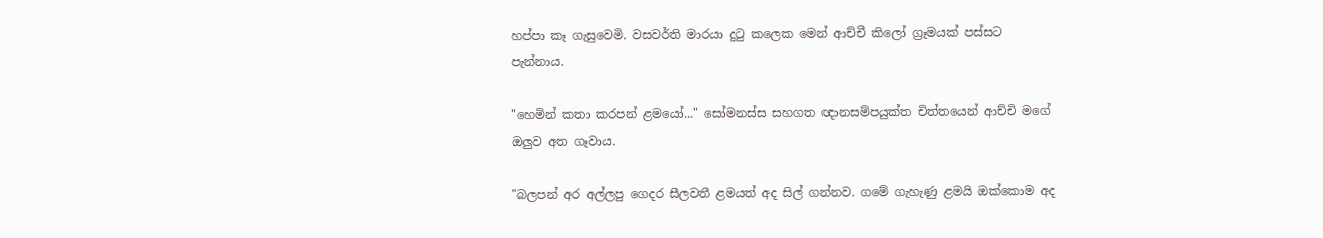හප්පා කෑ ගැසුවෙමි. වසවර්ති මාරයා දුටු කලෙක මෙන් ආච්චී කිලෝ ග්‍රෑමයක් පස්සට පැන්නාය.

"හෙමින් කතා කරපන් ළමයෝ..." සෝමනස්ස සහගත ඥානසම්පයුක්ත චිත්තයෙන් ආච්චි මගේ ඔලුව අත ගෑවාය.

"බලපන් අර අල්ලපු ගෙදර සීලවතී ළමයත් අද සිල් ගන්නව. ගමේ ගැහැණු ළමයි ඔක්කොම අද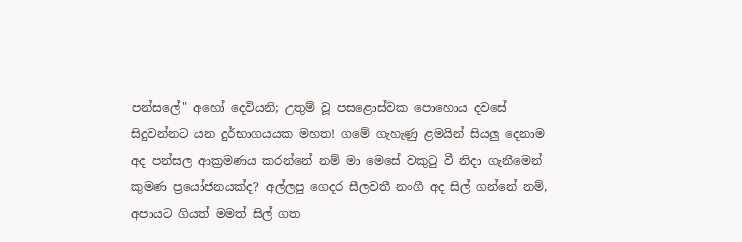පන්සලේ" අහෝ දෙවියනි; උතුම් වූ පසළොස්වක පොහොය දවසේ සිදුවන්නට යන දුර්භාගයයක මහත! ගමේ ගැහැණු ළමයින් සියලු දෙනාම අද පන්සල ආක්‍රමණය කරන්නේ නම් මා මෙසේ වකුටු වී නිදා ගැනීමෙන් කුමණ ප්‍රයෝජනයක්ද? අල්ලපු ගෙදර සීලවතී නංගී අද සිල් ගන්නේ නම්, අපායට ගියත් මමත් සිල් ගත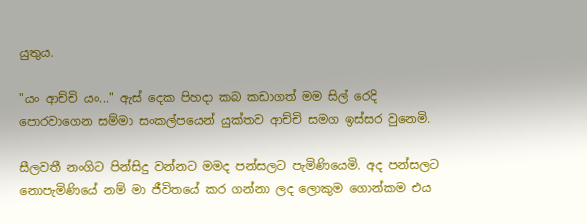යුතුය.

"යං ආච්චි යං..." ඇස් දෙක පිහදා කබ කඩාගත් මම සිල් රෙදි පොරවාගෙන සම්මා සංකල්පයෙන් යුක්තව ආච්චි සමග ඉස්සර වුනෙමි.

සීලවතී නංගිට පින්සිදු වන්නට මමද පන්සලට පැමිණියෙමි. අද පන්සලට නොපැමිණියේ නම් මා ජීවිතයේ කර ගන්නා ලද ලොකුම ගොන්කම එය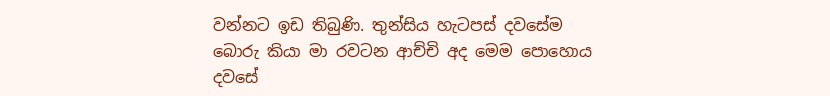වන්නට ඉඩ තිබුණි. තුන්සිය හැටපස් දවසේම බොරු කියා මා රවටන ආච්චි අද මෙම පොහොය දවසේ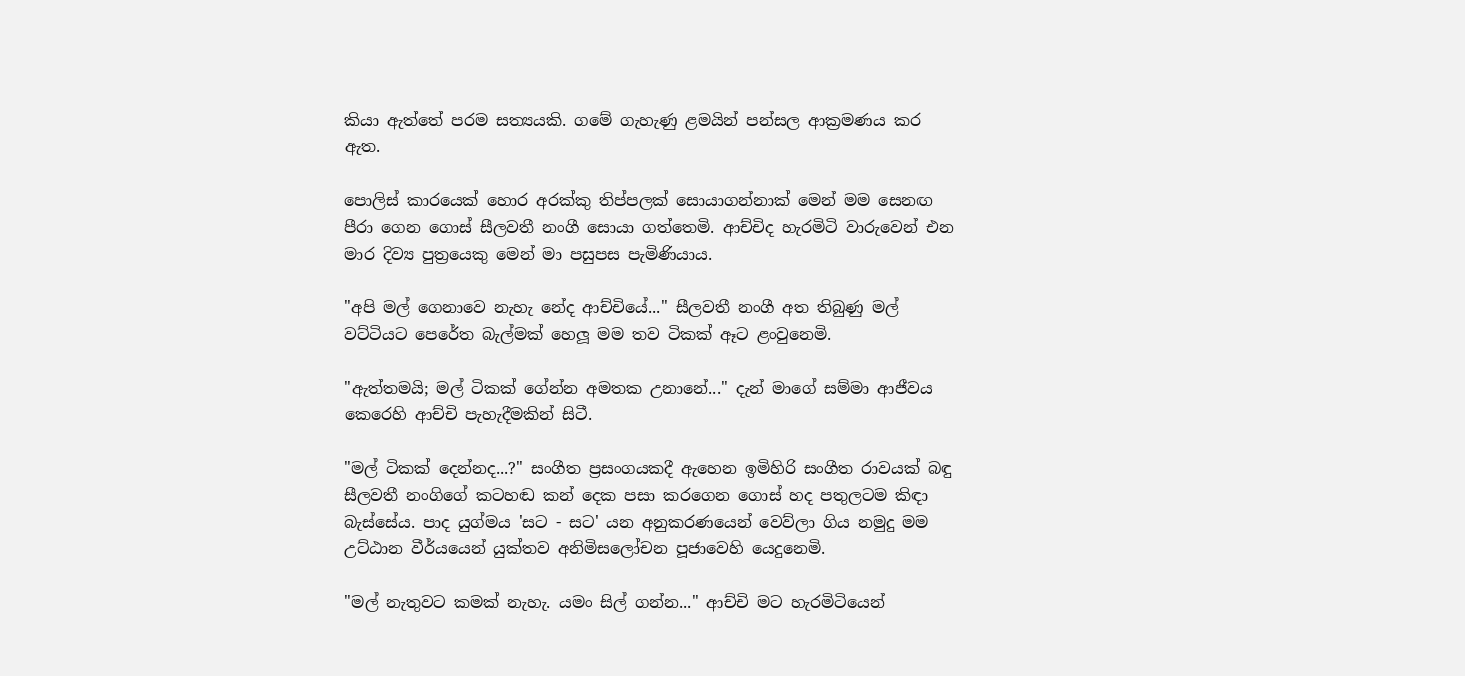කියා ඇත්තේ පරම සත්‍යයකි. ගමේ ගැහැණු ළමයින් පන්සල ආක්‍රමණය කර ඇත.

පොලිස් කාරයෙක් හොර අරක්කු තිප්පලක් සොයාගන්නාක් මෙන් මම සෙනඟ පීරා ගෙන ගොස් සීලවතී නංගී සොයා ගත්තෙමි. ආච්චිද හැරමිටි වාරුවෙන් එන මාර දිව්‍ය පුත්‍රයෙකු මෙන් මා පසුපස පැමිණියාය.

"අපි මල් ගෙනාවෙ නැහැ නේද ආච්චියේ..." සීලවතී නංගී අත තිබුණු මල් වට්ටියට පෙරේත බැල්මක් හෙලූ මම තව ටිකක් ඈට ළංවුනෙමි.

"ඇත්තමයි; මල් ටිකක් ගේන්න අමතක උනානේ..." දැන් මාගේ සම්මා ආජීවය කෙරෙහි ආච්චි පැහැදීමකින් සිටී.

"මල් ටිකක් දෙන්නද...?" සංගීත ප්‍රසංගයකදී ඇහෙන ඉමිහිරි සංගීත රාවයක් බඳු සීලවතී නංගිගේ කටහඬ කන් දෙක පසා කරගෙන ගොස් හද පතුලටම කිඳා බැස්සේය. පාද යුග්මය 'සට - සට' යන අනුකරණයෙන් වෙව්ලා ගිය නමුදු මම උට්ඨාන වීර්යයෙන් යුක්තව අනිමිසලෝචන පූජාවෙහි යෙදුනෙමි.

"මල් නැතුවට කමක් නැහැ. යමං සිල් ගන්න..." ආච්චි මට හැරමිටියෙන්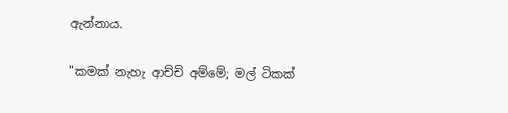ඇන්නාය.

"කමක් නැහැ ආච්චි අම්මේ; මල් ටිකක්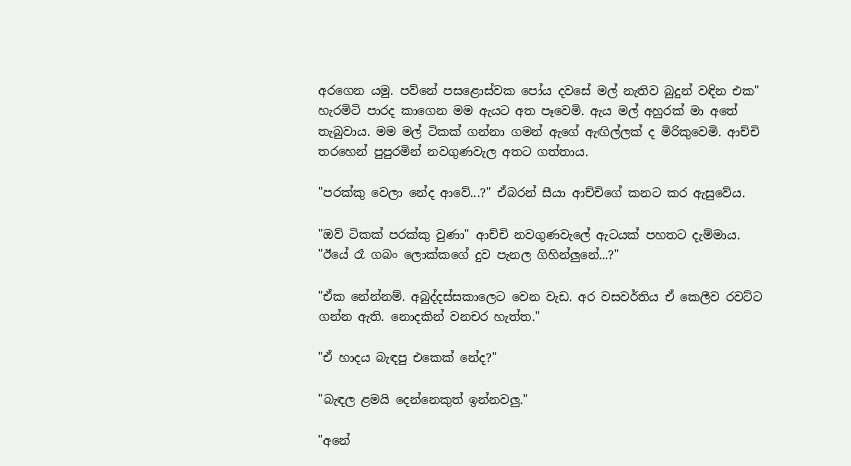අරගෙන යමු. පව්නේ පසළොස්වක පෝය දවසේ මල් නැතිව බුදුන් වඳින එක" හැරමිටි පාරද කාගෙන මම ඇයට අත පෑවෙමි. ඇය මල් අහුරක් මා අතේ තැබුවාය. මම මල් ටිකක් ගන්නා ගමන් ඇගේ ඇඟිල්ලක් ද මිරිකුවෙමි. ආච්චි තරහෙන් පුපුරමින් නවගුණවැල අතට ගත්තාය.

"පරක්කු වෙලා නේද ආවේ...?" ඒබරන් සීයා ආච්චිගේ කනට කර ඇසුවේය.

"ඔව් ටිකක් පරක්කු වුණා" ආච්චි නවගුණවැලේ ඇටයක් පහතට දැම්මාය. "ඊයේ රෑ ගබං ලොක්කගේ දුව පැනල ගිහින්ලුනේ...?"

"ඒක නේන්නම්. අබුද්දස්සකාලෙට වෙන වැඩ. අර වසවර්තිය ඒ කෙලීව රවට්ට ගන්න ඇති. නොදකින් වනචර හැත්ත."

"ඒ හාදය බැඳපු එකෙක් නේද?"

"බැඳල ළමයි දෙන්නෙකුත් ඉන්නවලු."

"අනේ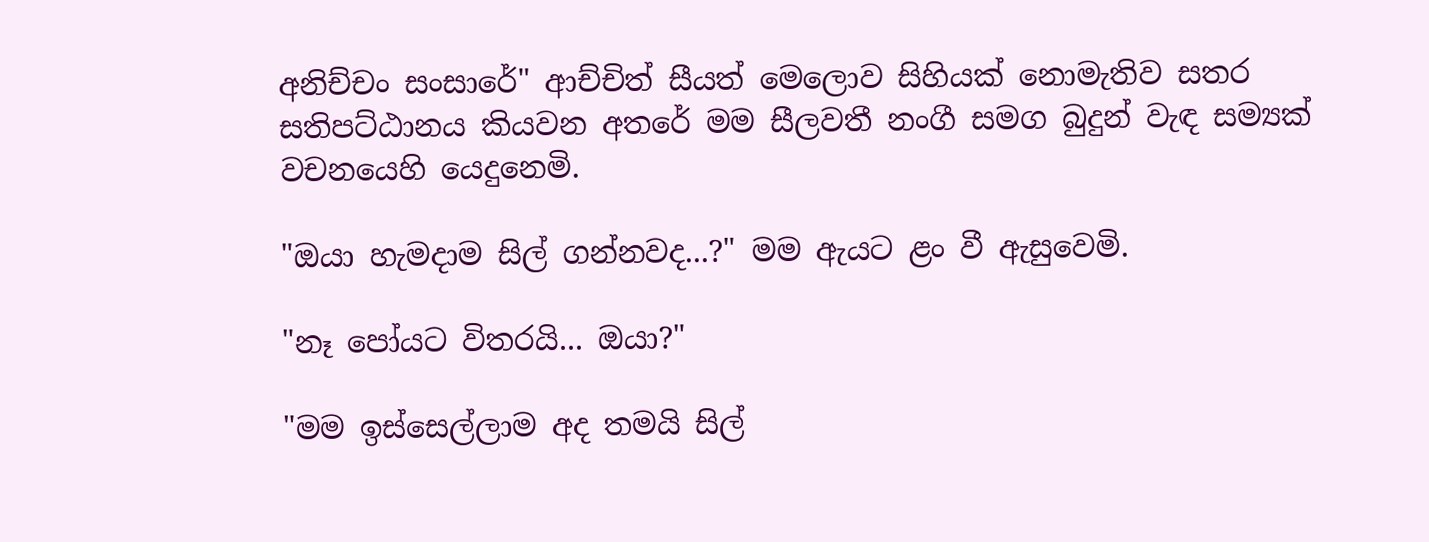අනිච්චං සංසාරේ" ආච්චිත් සීයත් මෙලොව සිහියක් නොමැතිව සතර සතිපට්ඨානය කියවන අතරේ මම සීලවතී නංගී සමග බුදුන් වැඳ සම්‍යක් වචනයෙහි යෙදුනෙමි.

"ඔයා හැමදාම සිල් ගන්නවද...?" මම ඇයට ළං වී ඇසුවෙමි.

"නෑ පෝයට විතරයි... ඔයා?"

"මම ඉස්සෙල්ලාම අද තමයි සිල්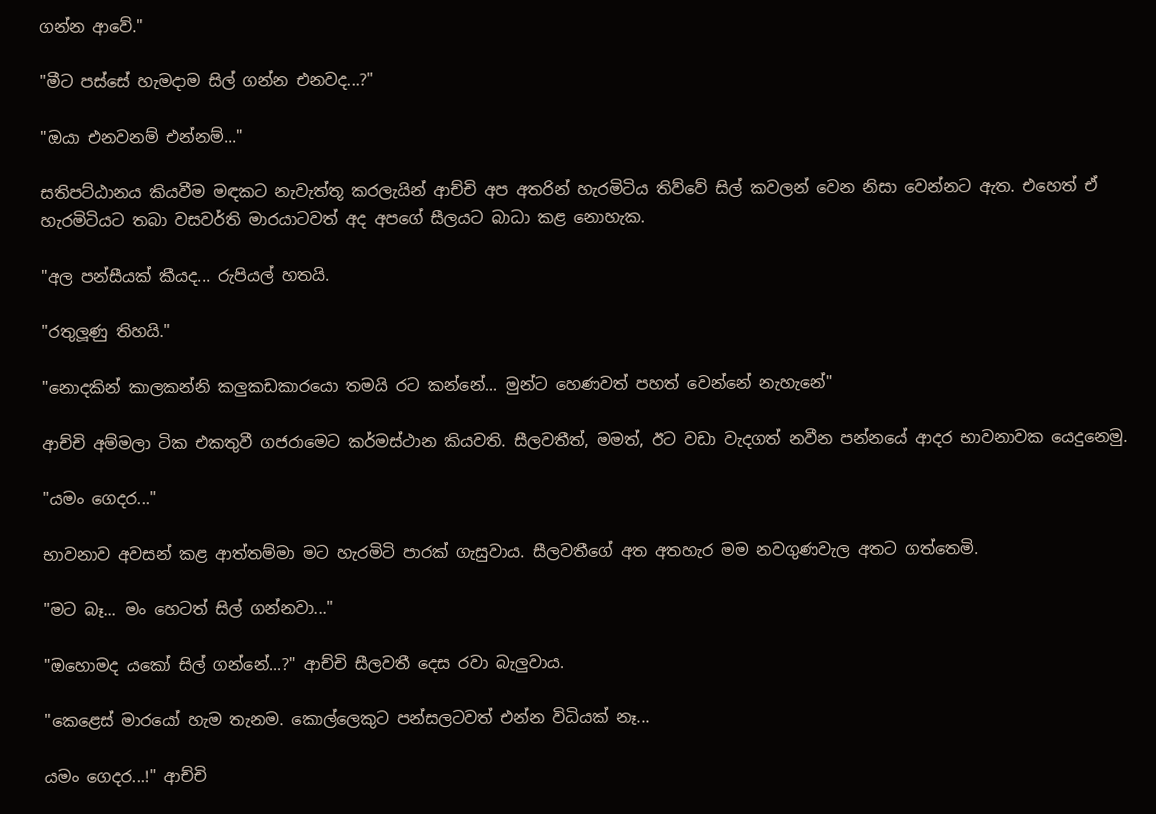ගන්න ආවේ."

"මීට පස්සේ හැමදාම සිල් ගන්න එනවද...?"

"ඔයා එනවනම් එන්නම්..."

සතිපට්ඨානය කියවීම මඳකට නැවැත්තූ කරලැයින් ආච්චි අප අතරින් හැරමිටිය තිව්වේ සිල් කවලන් වෙන නිසා වෙන්නට ඇත. එහෙත් ඒ හැරමිටියට තබා වසවර්ති මාරයාටවත් අද අපගේ සීලයට බාධා කළ නොහැක.

"අල පන්සීයක් කීයද... රුපියල් හතයි.

"රතුලූණු තිහයි."

"නොදකින් කාලකන්නි කලුකඩකාරයො තමයි රට කන්නේ... මුන්ට හෙණවත් පහත් වෙන්නේ නැහැනේ"

ආච්චි අම්මලා ටික එකතුවී ගජරාමෙට කර්මස්ථාන කියවති. සීලවතීත්, මමත්, ඊට වඩා වැදගත් නවීන පන්නයේ ආදර භාවනාවක යෙදුනෙමු.

"යමං ගෙදර..."

භාවනාව අවසන් කළ ආත්තම්මා මට හැරමිටි පාරක් ගැසුවාය. සීලවතීගේ අත අතහැර මම නවගුණවැල අතට ගත්තෙමි.

"මට බෑ... මං හෙටත් සිල් ගන්නවා..."

"ඔහොමද යකෝ සිල් ගන්නේ...?" ආච්චි සීලවතී දෙස රවා බැලුවාය.

"කෙළෙස් මාරයෝ හැම තැනම. කොල්ලෙකුට පන්සලටවත් එන්න විධියක් නෑ...

යමං ගෙදර...!" ආච්චි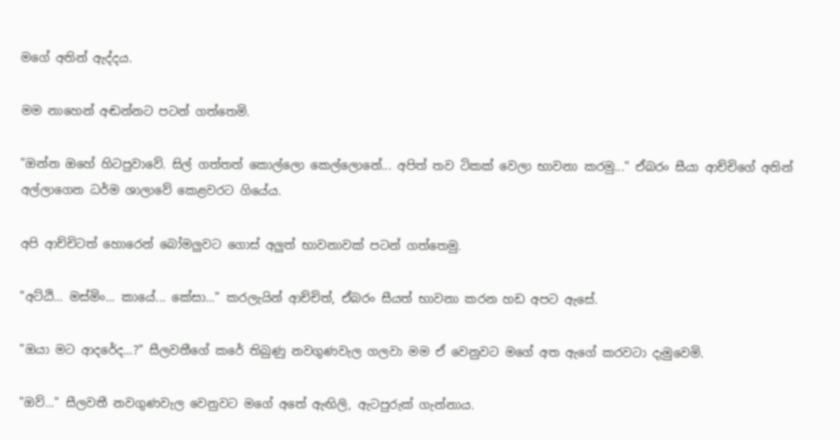මගේ අතින් ඇද්දය.

මම නාහෙන් අඬන්නට පටන් ගත්තෙමි.

"ඔන්න ඔහේ හිටපුවාවේ. සිල් ගත්තත් කොල්ලො කෙල්ලොනේ... අපිත් තව ටිකක් වෙලා භාවනා කරමු..." ඒබරං සීයා ආච්චිගේ අතින් අල්ලාගෙන ධර්ම ශාලාවේ කෙළවරට ගියේය.

අපි ආච්චිටත් හොරෙන් බෝමලුවට ගොස් අලුත් භාවනාවක් පටන් ගත්තෙමු.

"අට්ඨි... මස්මිං... කායේ... කේසා..." කරලැයින් ආච්චිත්, ඒබරං සීයත් භාවනා කරන හඩ අපට ඇසේ.

"ඔයා මට ආදරේද...?" සීලවතීගේ කරේ තිබුණු නවගුණවැල ගලවා මම ඒ වෙනුවට මගේ අත ඇගේ කරවටා දැමුවෙමි.

"ඔව්..." සීලවතී නවගුණවැල වෙනුවට මගේ අතේ ඇඟිලි, ඇටපුරුක් ගැන්නාය.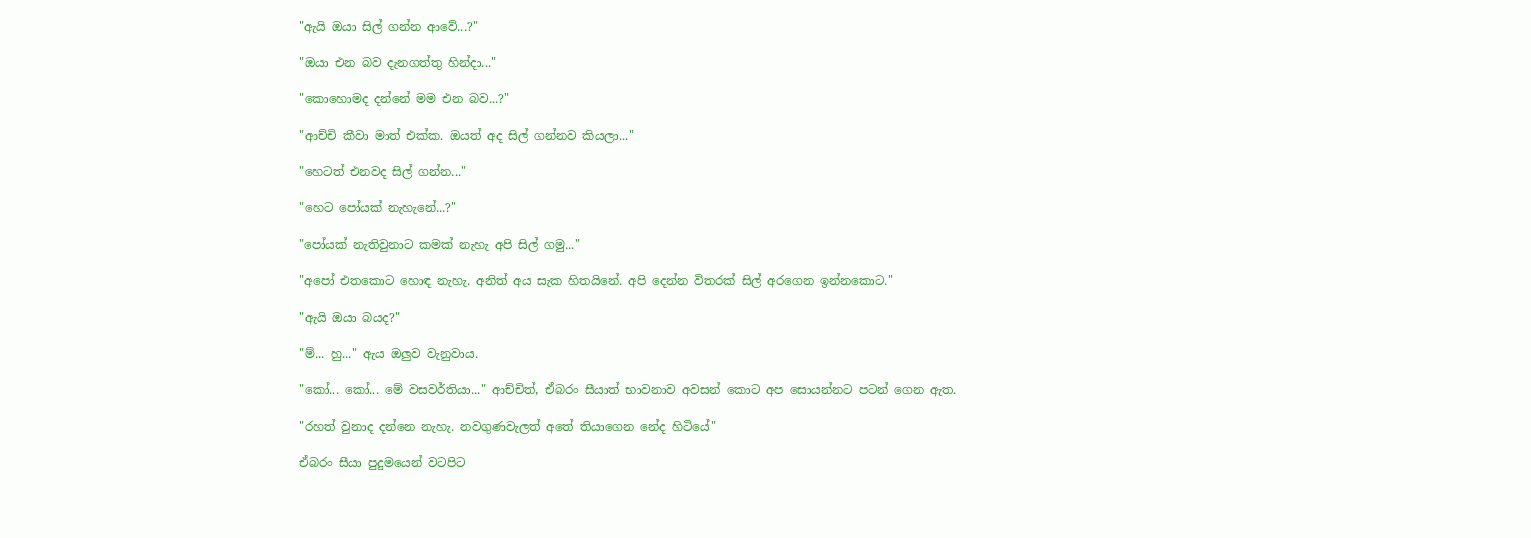"ඇයි ඔයා සිල් ගන්න ආවේ...?"

"ඔයා එන බව දැනගත්තු හින්දා..."

"කොහොමද දන්නේ මම එන බව...?"

"ආච්චි කීවා මාත් එක්ක. ඔයත් අද සිල් ගන්නව කියලා..."

"හෙටත් එනවද සිල් ගන්න..."

"හෙට පෝයක් නැහැනේ...?"

"පෝයක් නැතිවුනාට කමක් නැහැ අපි සිල් ගමු..."

"අපෝ එතකොට හොඳ නැහැ. අනිත් අය සැක හිතයිනේ. අපි දෙන්න විතරක් සිල් අරගෙන ඉන්නකොට."

"ඇයි ඔයා බයද?"

"ම්... හු..." ඇය ඔලුව වැනුවාය.

"කෝ... කෝ... මේ වසවර්තියා..." ආච්චිත්, ඒබරං සීයාත් භාවනාව අවසන් කොට අප සොයන්නට පටන් ගෙන ඇත.

"රහත් වුනාද දන්නෙ නැහැ. නවගුණවැලත් අතේ තියාගෙන නේද හිටියේ"

ඒබරං සීයා පුදුමයෙන් වටපිට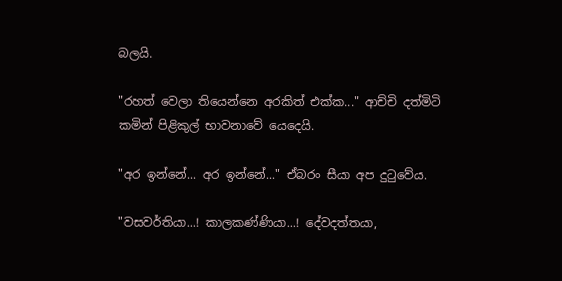බලයි.

"රහත් වෙලා තියෙන්නෙ අරකිත් එක්ක..." ආච්චි දත්මිටි කමින් පිළිකුල් භාවනාවේ යෙදෙයි.

"අර ඉන්නේ... අර ඉන්නේ..." ඒබරං සීයා අප දුටුවේය.

"වසවර්තියා...! කාලකණ්ණියා...! දේවදත්තයා,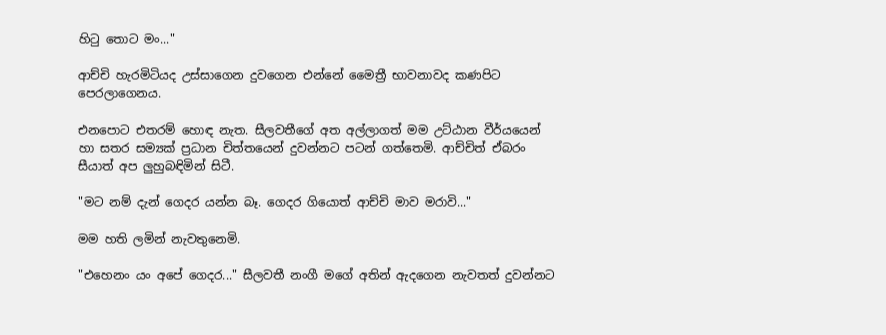හිටු තොට මං..."

ආච්චි හැරමිටියද උස්සාගෙන දුවගෙන එන්නේ මෛත්‍රී භාවනාවද කණපිට පෙරලාගෙනය.

එනපොට එතරම් හොඳ නැත. සීලවතී‌ගේ අත අල්ලාගත් මම උට්ඨාන වීර්යයෙන් හා සතර සම්‍යක් ප්‍රධාන චිත්තයෙන් දුවන්නට පටන් ගත්තෙමි. ආච්චිත් ඒබරං සීයාත් අප ලුහුබඳිමින් සිටී.

"මට නම් දැන් ගෙදර යන්න බෑ. ගෙදර ගියොත් ආච්චි මාව මරාවි..."

මම හති ලමින් නැවතුනෙමි.

"එහෙනං යං අපේ ගෙදර..." සීලවතී නංගී මගේ අතින් ඇදගෙන නැවතත් දුවන්නට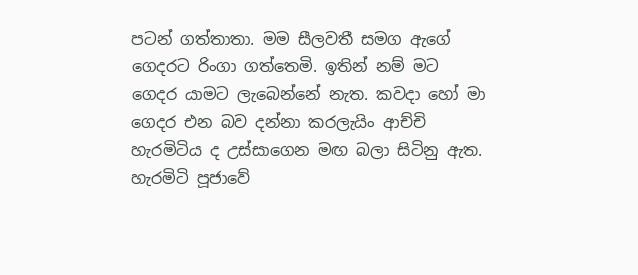පටන් ගත්තාතා. මම සීලවතී සමග ඇගේ ගෙදරට රිංගා ගත්තෙමි. ඉතින් නම් මට ගෙදර යාමට ලැබෙන්නේ නැත. කවදා හෝ මා ගෙදර එන බව දන්නා කරලැයිං ආච්චි හැරමිටිය ද උස්සාගෙන මඟ බලා සිටිනු ඇත. හැරමිටි පූජාවේ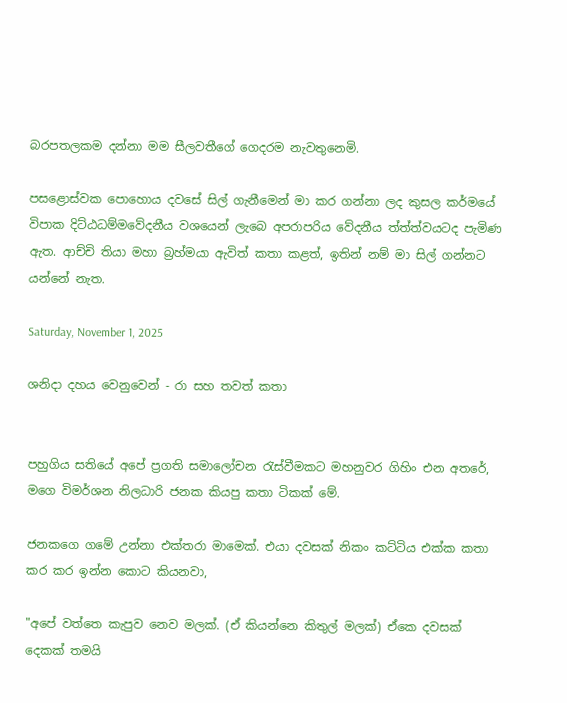බරපතලකම දන්නා මම සීලවතීගේ ගෙදරම නැවතුනෙමි.

පසළොස්වක පොහොය දවසේ සිල් ගැනීමෙන් මා කර ගන්නා ලද කුසල කර්මයේ විපාක දිට්ඨධම්මවේදනීය වශයෙන් ලැබෙ අපරාපරිය වේදනීය ත්ත්ත්වයටද පැමිණ ඇත. ආච්චි තියා මහා බ්‍රහ්මයා ඇවිත් කතා කළත්, ඉතින් නම් මා සිල් ගන්නට යන්නේ නැත.

Saturday, November 1, 2025

ශනිදා දහය වෙනුවෙන් - රා සහ තවත් කතා


පහුගිය සතියේ අපේ ප්‍රගති සමාලෝචන රැස්වීමකට මහනුවර ගිහිං එන අතරේ, මගෙ විමර්ශන නිලධාරි ජනක කියපු කතා ටිකක් මේ.

ජනකගෙ ගමේ උන්නා එක්තරා මාමෙක්. එයා දවසක් නිකං කට්ටිය එක්ක කතා කර කර ඉන්න කොට කියනවා,

"අපේ වත්තෙ කැපුව නෙව මලක්. (ඒ කියන්නෙ කිතුල් මලක්) ඒකෙ දවසක් දෙකක් තමයි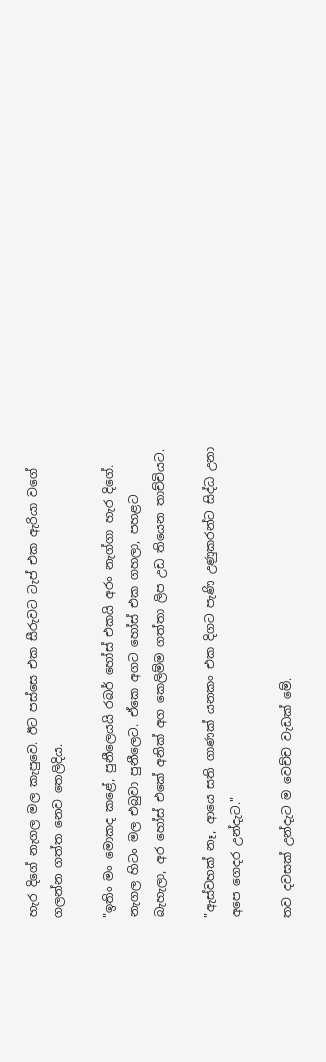හැර දිගේ නැගල මල කැපුවෙ. ඊට පස්සෙ එක සීරුවට ටැප් එක ඇරියා වගේ ගලන්න ගත්ත නෙව තෙලිදිය.

"ඉතිං මං මොකද කළේ, පුනීලෙයයි රබර් හෝස් එකයි අරං නැග්ගා හැර දිගේ. නැගල හිටං මල එබුවා පුනීලෙට. ඒකෙ අගට හෝස් එක ගහලා, පහළට බැහැලා, අර හෝස් එකේ අනික් අග කෙලිම්ම ගත්තා ලිප උඩ තියෙන තාච්චියට.

"ඇස්වහක් නෑ, ආයෙ සති ගාණක් යනකං එක දිගට පැණි උණුකරන්ට සිද්ධ උනා අපෙ ගෙදර උන්දැට."

තව දවසක් උන්දැට ම වෙච්ච වැඩක් මේ.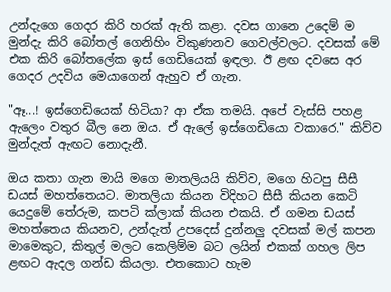උන්දැගෙ ගෙදර කිරි හරක් ඇති කළා. දවස ගානෙ උදෙම් ම මුන්දැ කිරි බෝතල් ගෙනිහිං විකුණනව ගෙවල්වලට. දවසක් මේ එක කිරි බෝතලේක ඉස් ගෙඩියෙක් ඉඳලා. ඊ ළඟ දවසෙ අර ගෙදර උදවිය මෙයාගෙන් ඇහුව ඒ ගැන.

"ඈ...! ඉස්ගෙඩියෙක් හිටියා? ආ ඒක තමයි. අපේ වැස්සි පහළ ඇලෙං වතුර බීල නෙ ඔය. ඒ ඇලේ ඉස්ගෙඩියො වකාරෙ." කිව්ව මුන්දැත් ඇඟට නොදැනී.

ඔය කතා ගැන මායි මගෙ මාතලියයි කිව්ව, මගෙ හිටපු සීසී ඩයස් මහත්තෙයට. මාතලියා කියන විදිහට සීසී කියන කෙටි යෙදුමේ තේරුම, කපටි ක්ලාක් කියන එකයි. ඒ ගමන ඩයස් මහත්තෙය කියනව, උන්දැත් උපදෙස් දුන්නලු දවසක් මල් කපන මාමෙකුට, කිතුල් මලට කෙලිම්ම බට ලයින් එකක් ගහල ලිප ළඟට ඇදල ගන්ඩ කියලා. එතකොට හැම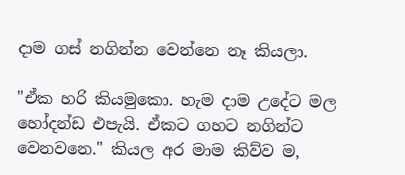දාම ගස් නගින්න වෙන්නෙ නෑ කියලා.

"ඒක හරි කියමුකො. හැම දාම උදේට මල හෝදන්ඩ එපැයි. ඒකට ගහට නගින්ට වෙනවනෙ." කියල අර මාම කිව්ව ම,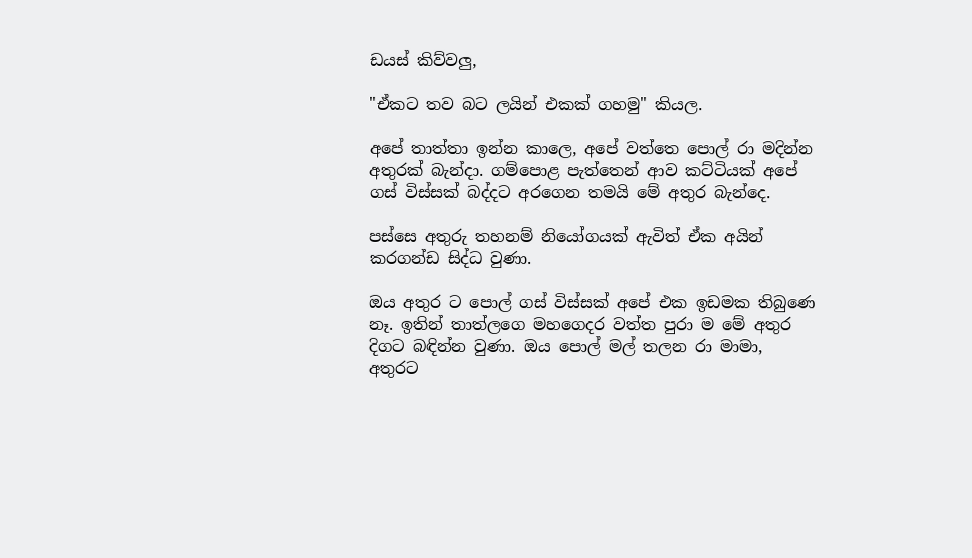ඩයස් කිව්වලු,

"ඒකට තව බට ලයින් එකක් ගහමු" කියල.

අපේ තාත්තා ඉන්න කාලෙ, අපේ වත්තෙ පොල් රා මදින්න අතුරක් බැන්දා. ගම්පොළ පැත්තෙන් ආව කට්ටියක් අපේ ගස් විස්සක් බද්දට අරගෙන තමයි මේ අතුර බැන්දෙ.

පස්සෙ අතුරු තහනම් නියෝගයක් ඇවිත් ඒක අයින් කරගන්ඩ සිද්ධ වුණා.

ඔය අතුර ට පොල් ගස් විස්සක් අපේ එක ඉඩමක තිබුණෙ නෑ. ඉතින් තාත්ලගෙ මහගෙදර වත්ත පුරා ම මේ අතුර දිගට බඳින්න වුණා. ඔය පොල් මල් තලන රා මාමා, අතුරට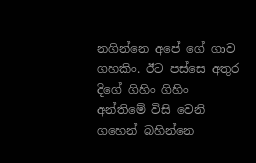නගින්නෙ අපේ ගේ ගාව ගහකිං. ඊට පස්සෙ අතුර දිගේ ගිහිං ගිහිං අන්තිමේ විසි වෙනි ගහෙන් බහින්නෙ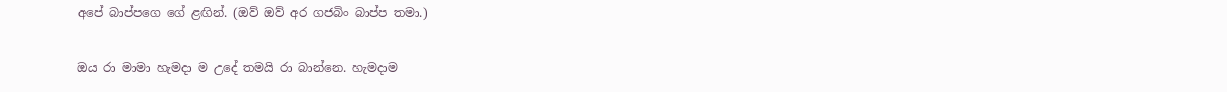අපේ බාප්පගෙ ගේ ළඟින්. (ඔව් ඔව් අර ගජබිං බාප්ප තමා.)

ඔය රා මාමා හැමදා ම උදේ තමයි රා බාන්නෙ. හැමදාම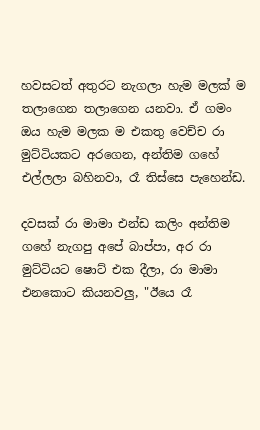හවසටත් අතුරට නැගලා හැම මලක් ම තලාගෙන තලාගෙන යනවා. ඒ ගමං ඔය හැම මලක ම එකතු වෙච්ච රා මුට්ටියකට අරගෙන, අන්තිම ගහේ එල්ලලා බහිනවා, රෑ තිස්සෙ පැහෙන්ඩ.

දවසක් රා මාමා එන්ඩ කලිං අන්තිම ගහේ නැගපු අපේ බාප්පා, අර රා මුට්ටියට ෂොට් එක දීලා, රා මාමා එනකොට කියනවලු, "ඊයෙ රෑ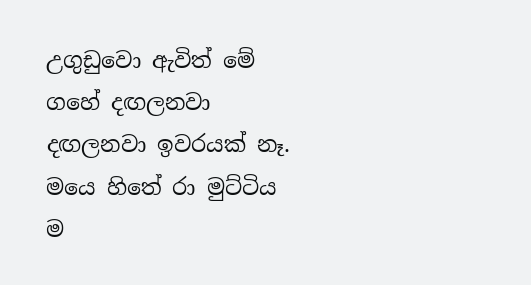උගුඩුවො ඇවිත් මේ ගහේ දඟලනවා දඟලනවා ඉවරයක් නෑ. මයෙ හිතේ රා මුට්ටිය ම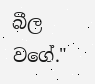බීල වගේ."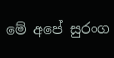මේ අපේ සුරංග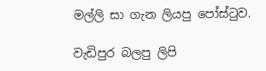මල්ලි සා ගැන ලියපු පෝස්ටුව.

වැඩිපුර බලපු ලිපි